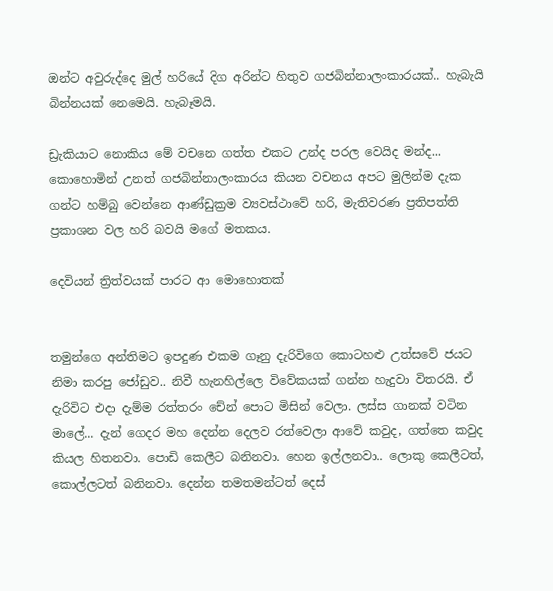ඔන්ට අවුරුද්දෙ මුල් හරියේ දිග අරින්ට හිතුව ගජබින්නාලංකාරයක්.. හැබැයි බින්නයක් නෙමෙයි. හැබෑමයි.

ඩ්‍රැකියාට නොකිය මේ වචනෙ ගත්ත එකට උන්ද පරල වෙයිද මන්ද... කොහොමින් උනත් ගජබින්නාලංකාරය කියන වචනය අපට මුලින්ම දැක ගන්ට හම්බු වෙන්නෙ ආණ්ඩුක්‍රම ව්‍යවස්ථාවේ හරි, මැතිවරණ ප්‍රතිපත්ති ප්‍රකාශන වල හරි බවයි මගේ මතකය.

දෙවියන් ත්‍රිත්වයක් පාරට ආ මොහොතක්


තමුන්ගෙ අන්තිමට ඉපදුණ එකම ගෑනු දැරිවිගෙ කොටහළු උත්සවේ ජයට නිමා කරපු ජෝඩුව.. නිවී හැනහිල්ලෙ විවේකයක් ගන්න හැදුවා විතරයි. ඒ දැරිවිට එදා දැම්ම රත්තරං චේන් පොට මිසින් වෙලා. ලස්ස ගානක් වටින මාලේ... දැන් ගෙදර මහ දෙන්න දෙලව රත්වෙලා ආවේ කවුද, ගත්තෙ කවුද කියල හිතනවා. පොඩි කෙලීට බනිනවා. හෙන ඉල්ලනවා.. ලොකු කෙලීටත්, කොල්ලටත් බනිනවා. දෙන්න තමතමන්ටත් දෙස්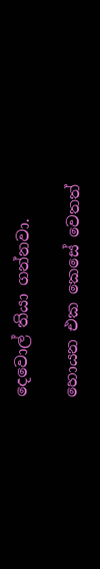දෙවොල් තියා ගන්නවා.

හොයන එක කෙසේ වෙතත්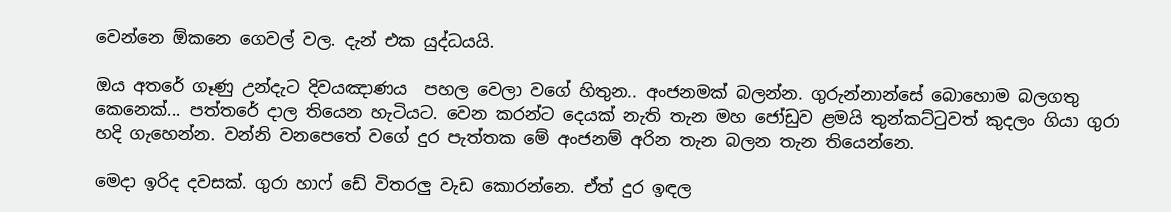වෙන්නෙ ඕකනෙ ගෙවල් වල. දැන් එක යුද්ධයයි.

ඔය අතරේ ගෑණු උන්දැට දිවයඤාණය  පහල වෙලා වගේ හිතුන.. අංජනමක් බලන්න. ගුරුන්නාන්සේ බොහොම බලගතු කෙනෙක්... පත්තරේ දාල තියෙන හැටියට. වෙන කරන්ට දෙයක් නැති තැන මහ ජෝඩුව ළමයි තුන්කට්ටුවත් කුදලං ගියා ගුරා හදි ගැහෙන්න. වන්නි වනපෙතේ වගේ දුර පැත්තක මේ අංජනම් අරින තැන බලන තැන තියෙන්නෙ.

මෙදා ඉරිද දවසක්. ගුරා හාෆ් ඩේ විතරලු වැඩ කොරන්නෙ. ඒත් දුර ඉඳල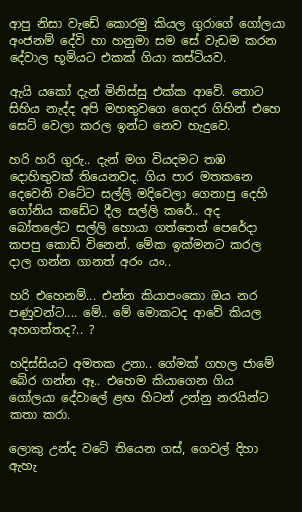ආපු නිසා වැඩේ කොරමු කියල ගුරාගේ ගෝලයා අංජනම් දේවි හා හනුමා සම සේ වැඩම කරන දේවාල භූමියට එකක් ගියා කස්ටියව.

ඇයි යකෝ දැන් මිනිස්සු එක්ක ආවේ. තොට සිහිය නැද්ද අපි මහතුවගෙ ගෙදර ගිහින් එහෙ සෙට් වෙලා කරල ඉන්ට නෙව හැදුවෙ.

හරි හරි ගුරු.. දැන් මග වියදමට තඹ දොහිතුවක් තියෙනවද. ගිය පාර මතකනෙ දෙවෙනි වටේට සල්ලි මදිවෙලා ගෙනාපු දෙහි ගෝනිය කඩේට දීල සල්ලි කරේ.. අද බෝතලේට සල්ලි හොයා ගත්තෙත් පෙරේදා කපපු කොඩි විනෙන්. මේක ඉක්මනට කරල දාල ගන්න ගානත් අරං යං..

හරි එහෙනම්... එන්න කියාපංකො ඔය නර පණුවන්ට.... මේ.. මේ මොකටද ආවේ කියල අහගත්තද?.. ?

හදිස්සියට අමතක උනා.. ගේමක් ගහල ජාමේ බේර ගන්න ඈ.. එහෙම කියාගෙන ගිය ගෝලයා දේවාලේ ළඟ හිටන් උන්නු නරයින්ට කතා කරා.

ලොකු උන්ද වටේ තියෙන ගස්, ගෙවල් දිහා ඇහැ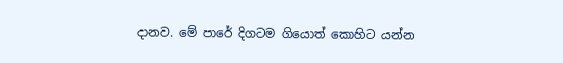දානව. මේ පාරේ දිගටම ගියොත් කොහිට යන්න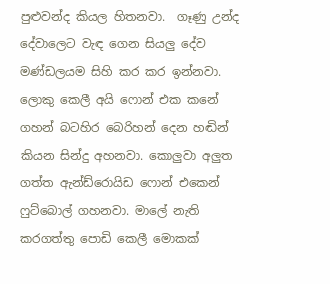පුළුවන්ද කියල හිතනවා.  ගෑණු උන්ද දේවාලෙට වැඳ ගෙන සියලු දේව මණ්ඩලයම සිහි කර කර ඉන්නවා. ලොකු කෙලී අයි ෆොන් එක කනේ ගහන් බටහිර බෙරිහන් දෙන හඬින් කියන සින්දු අහනවා. කොලුවා අලුත ගත්ත ඇන්ඩ්රොයිඩ ෆොන් එකෙන් ෆුට්බොල් ගහනවා. මාලේ නැති කරගත්තු පොඩි කෙලී මොකක්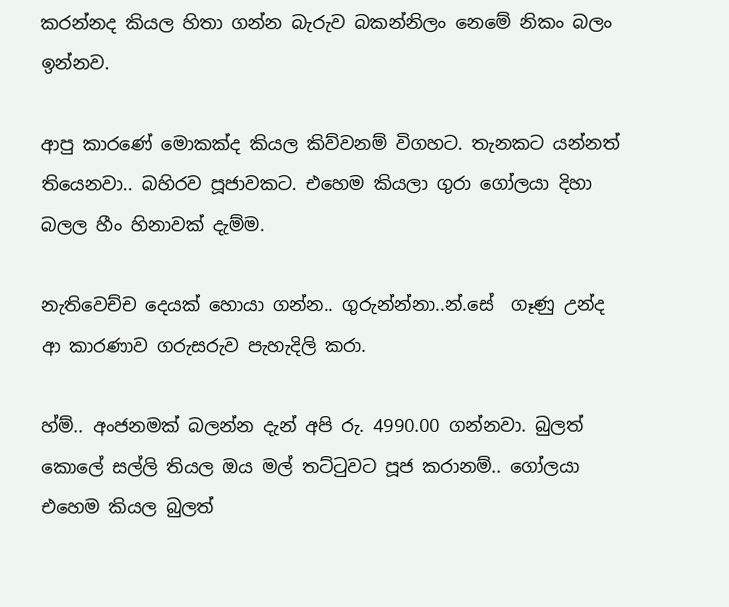කරන්නද කියල හිතා ගන්න බැරුව බකන්නිලං නෙමේ නිකං බලං ඉන්නව.

ආපු කාරණේ මොකක්ද කියල කිව්වනම් විගහට. තැනකට යන්නත් තියෙනවා.. බහිරව පූජාවකට. එහෙම කියලා ගුරා ගෝලයා දිහා බලල හීං හිනාවක් දැම්ම.

නැතිවෙච්ච දෙයක් හොයා ගන්න.. ගුරුන්න්නා..න්.සේ  ගෑණු උන්ද ආ කාරණාව ගරුසරුව පැහැදිලි කරා.

හ්ම්.. අංජනමක් බලන්න දැන් අපි රු. 4990.00 ගන්නවා. බුලත් කොලේ සල්ලි තියල ඔය මල් තට්ටුවට පූජ කරානම්.. ගෝලයා එහෙම කියල බුලත්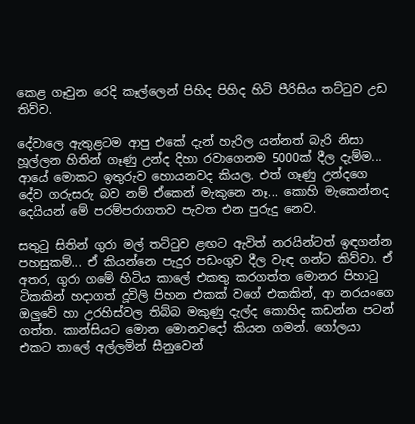කෙළ ගෑවුන රෙදි කෑල්ලෙන් පිහිද පිහිද හිටි පීරිසිය තට්ටුව උඩ තිව්ව.

දේවාලෙ ඇතුළටම ආපු එකේ දැන් හැරිල යන්නත් බැරි නිසා හූල්ලන හිතින් ගෑණු උන්ද දිහා රවාගෙනම 5000ක් දීල දැම්ම... ආයේ මොකට ඉතුරුව හොයනවද කියල. එත් ගෑණු උන්දගෙ දේව ගරුසරු බව නම් ඒකෙන් මැකුනෙ නෑ... කොහි මැකෙන්නද දෙයියන් මේ පරම්පරාගතව පැවත එන පුරුදු නෙව.

සතුටු සිතින් ගුරා මල් තට්ටුව ළඟට ඇවිත් නරයින්ටත් ඉඳගන්න පහසුකම්... ඒ කියන්නෙ පැදුර පඩංගුව දීල වැඳ ගන්ට කිව්වා. ඒ අතර, ගුරා ගමේ හිටිය කාලේ එකතු කරගත්ත මොනර පිහාටු ටිකකින් හදාගත් දූවිලි පිහන එකක් වගේ එකකින්, ආ නරයංගෙ ඔලුවේ හා උරහිස්වල තිබ්බ මකුණු දැල්ද කොහිද කඩන්න පටන් ගත්ත. කාන්සියට මොන මොනවදෝ කියන ගමන්. ගෝලයා එකට තාලේ අල්ලමින් සීනුවෙන්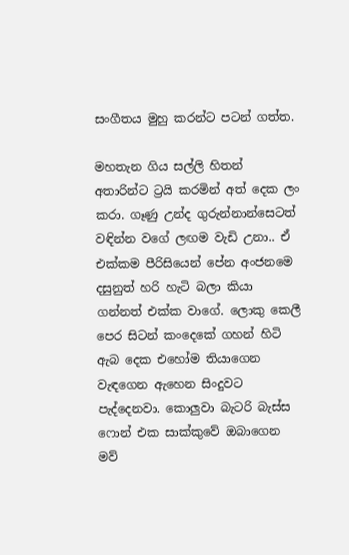සංගීතය මුහු කරන්ට පටන් ගත්ත.

මහතැන ගිය සල්ලි හිතන් අතාරින්ට ට්‍රයි කරමින් අත් දෙක ලං කරා. ගෑණු උන්ද ගුරුන්නාන්සෙටත් වඳින්න වගේ ලඟම වැඩි උනා.. ඒ එක්කම පීරිසියෙන් පේන අංජනමෙ දසුනුත් හරි හැටි බලා කියා ගන්නත් එක්ක වාගේ. ලොකු කෙලී පෙර සිටන් කංදෙකේ ගහන් හිටි ඇබ දෙක එහෝම තියාගෙන වැඳගෙන ඇහෙන සිංදුවට පැද්දෙනවා. කොලුවා බැටරි බැස්ස ෆොන් එක සාක්කුවේ ඔබාගෙන මව්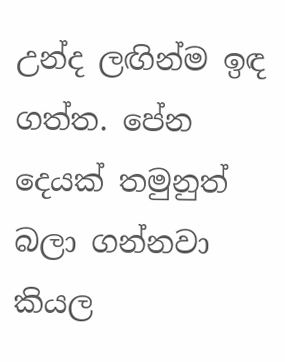උන්ද ලඟින්ම ඉඳ ගත්ත. පේන දෙයක් තමුනුත් බලා ගන්නවා කියල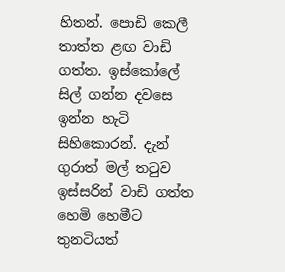හිතන්. පොඩි කෙලී තාත්ත ළඟ වාඩි ගත්ත. ඉස්කෝලේ සිල් ගන්න දවසෙ ඉන්න හැටි සිහිකොරන්. දැන් ගුරාත් මල් තටුව ඉස්සරින් වාඩි ගත්ත හෙමි හෙමීට තුනටියත්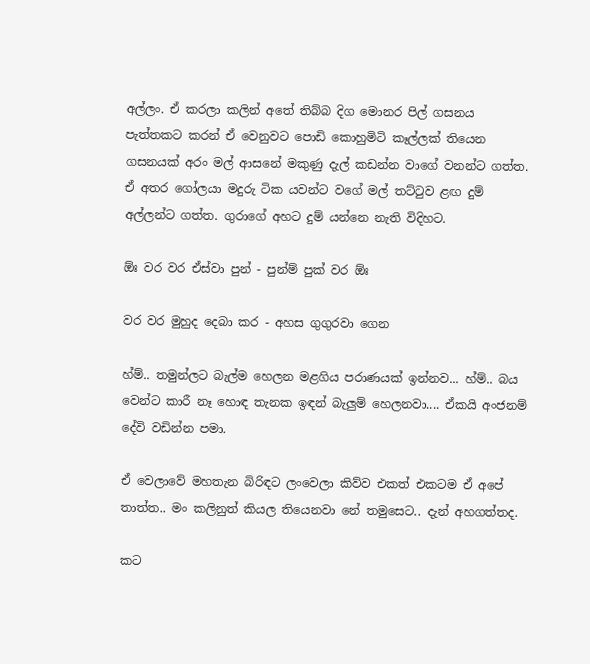අල්ලං. ඒ කරලා කලින් අතේ තිබ්බ දිග මොනර පිල් ගසනය පැත්තකට කරන් ඒ වෙනුවට පොඩි කොහුමිටි කෑල්ලක් තියෙන ගසනයක් අරං මල් ආසනේ මකුණු දැල් කඩන්න වාගේ වනන්ට ගත්ත. ඒ අතර ගෝලයා මදුරු ටික යවන්ට වගේ මල් තට්ටුව ළඟ දුම් අල්ලන්ට ගත්ත. ගුරාගේ අහට දුම් යන්නෙ නැති විදිහට.

ඕඃ වර වර ඒස්වා පුන් - පුන්ම් පුක් වර ඕඃ

වර වර මුහුද දෙබා කර - අහස ගුගුරවා ගෙන

හ්ම්.. තමුන්ලට බැල්ම හෙලන මළගිය පරාණයක් ඉන්නව... හ්ම්.. බය වෙන්ට කාරී නෑ හොඳ තැනක ඉඳන් බැලුම් හෙලනවා.... ඒකයි අංජනම් දේවි වඩින්න පමා.

ඒ වෙලාවේ මහතැන බිරිඳට ලංවෙලා කිව්ව එකත් එකටම ඒ අපේ තාත්ත.. මං කලිනුත් කියල තියෙනවා නේ තමුසෙට.. දැන් අහගත්තද.

කට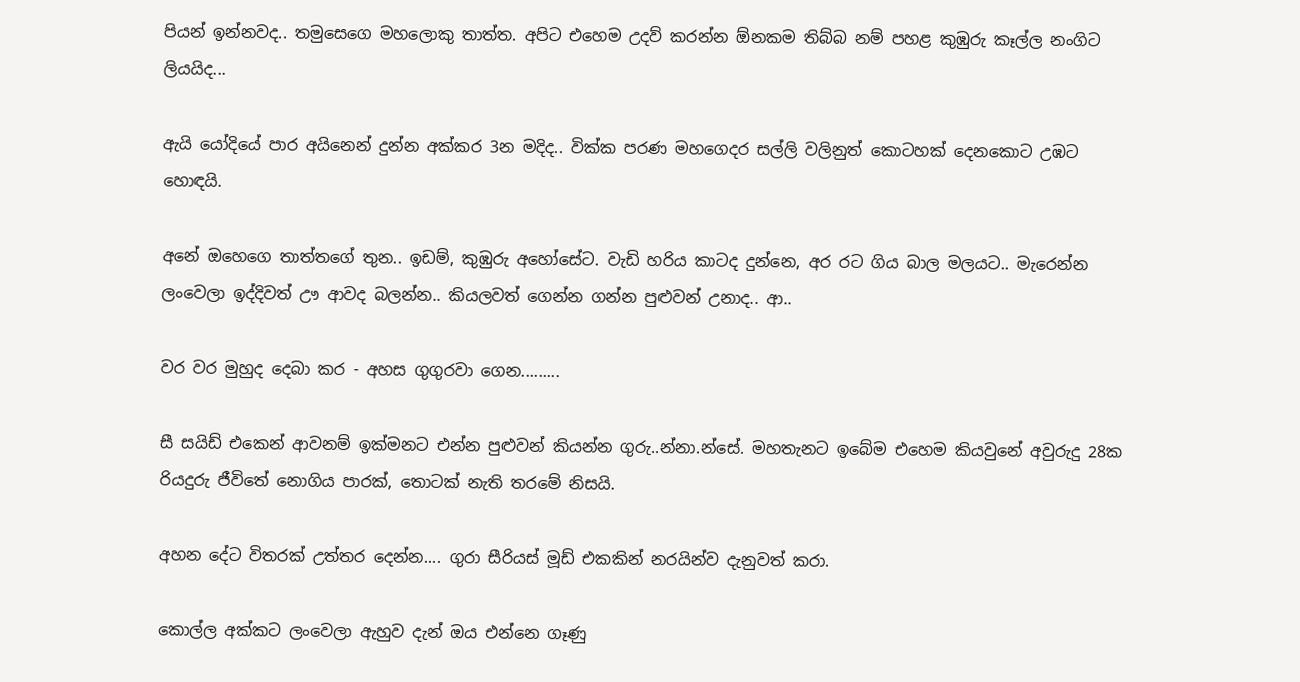පියන් ඉන්නවද.. තමුසෙගෙ මහලොකු තාත්ත. අපිට එහෙම උදව් කරන්න ඕනකම තිබ්බ නම් පහළ කුඹුරු කෑල්ල නංගිට ලියයිද...

ඇයි යෝදියේ පාර අයිනෙන් දුන්න අක්කර 3න මදිද.. වික්ක පරණ මහගෙදර සල්ලි වලිනුත් කොටහක් දෙනකොට උඹට හොඳයි.

අනේ ඔහෙගෙ තාත්තගේ තුන.. ඉඩම්, කුඹුරු අහෝසේට. වැඩි හරිය කාටද දුන්නෙ, අර රට ගිය බාල මලයට.. මැරෙන්න ලංවෙලා ඉද්දිවත් ඌ ආවද බලන්න.. කියලවත් ගෙන්න ගන්න පුළුවන් උනාද.. ආ..

වර වර මුහුද දෙබා කර - අහස ගුගුරවා ගෙන.........

සී සයිඩ් එකෙන් ආවනම් ඉක්මනට එන්න පුළුවන් කියන්න ගුරු..න්නා.න්සේ. මහතැනට ඉබේම එහෙම කියවුනේ අවුරුදු 28ක රියදුරු ජීවිතේ නොගිය පාරක්, තොටක් නැති තරමේ නිසයි.

අහන දේට විතරක් උත්තර දෙන්න.... ගුරා සීරියස් මූඩ් එකකින් නරයින්ව දැනුවත් කරා.

කොල්ල අක්කට ලංවෙලා ඇහුව දැන් ඔය එන්නෙ ගෑණු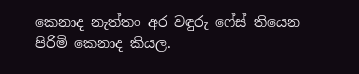කෙනාද නැත්තං අර වඳුරු ෆේස් තියෙන පිරිමි කෙනාද කියල.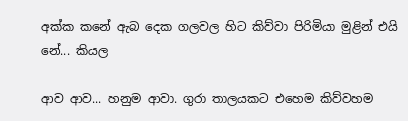අක්ක කනේ ඇබ දෙක ගලවල හිට කිව්වා පිරිමියා මුළින් එයි නේ... කියල

ආව ආව... හනුම ආවා. ගුරා තාලයකට එහෙම කිව්වහම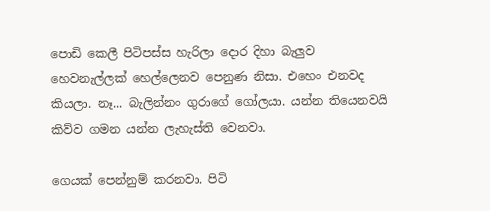පොඩි කෙලී පිටිපස්ස හැරිලා දොර දිහා බැලුව හෙවනැල්ලක් හෙල්ලෙනව පෙනුණ නිසා. එහෙං එනවද කියලා. නෑ... බැලින්නං ගුරාගේ ගෝලයා. යන්න තියෙනවයි කිව්ව ගමන යන්න ලැහැස්ති වෙනවා.

ගෙයක් පෙන්නුම් කරනවා. පිටි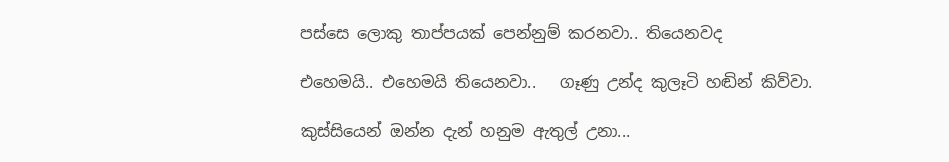පස්සෙ ලොකු තාප්පයක් පෙන්නුම් කරනවා.. තියෙනවද

එහෙමයි.. එහෙමයි තියෙනවා..   ගෑණු උන්ද කුලෑටි හඬින් කිව්වා.

කුස්සියෙන් ඔන්න දැන් හනුම ඇතුල් උනා...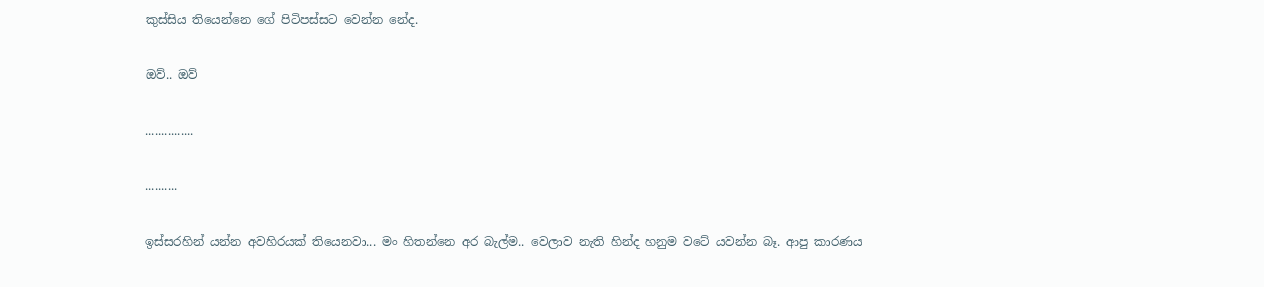කුස්සිය තියෙන්නෙ ගේ පිටිපස්සට වෙන්න නේද.

ඔව්.. ඔව්

...............

..........

ඉස්සරහින් යන්න අවහිරයක් තියෙනවා... මං හිතන්නෙ අර බැල්ම.. වෙලාව නැති හින්ද හනුම වටේ යවන්න බෑ. ආපු කාරණය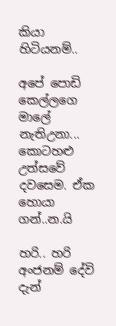කියා හිටියනම්..

අපේ පොඩි කෙල්ලගෙ මාලේ නැතිඋනා... කොටහළු උත්සවේ දවසෙම. ඒක හොයා ගන්..න.යි

හරි.. හරි අංජනම් දේවි දැන්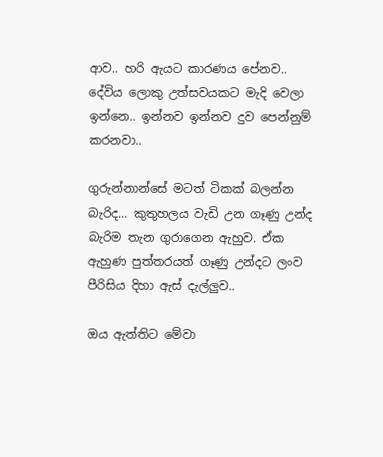ආව.. හරි ඇයට කාරණය පේනව.. දේවිය ලොකු උත්සවයකට මැදි වෙලා ඉන්නෙ.. ඉන්නව ඉන්නව දුව පෙන්නුම් කරනවා..

ගුරුන්නාන්සේ මටත් ටිකක් බලන්න බැරිද... කුතුහලය වැඩි උන ගෑණු උන්ද බැරිම තැන ගුරාගෙන ඇහුව. ඒක ඇහුණ පුත්තරයත් ගෑණු උන්දට ලංව පීරිසිය දිහා ඇස් දැල්ලුව..

ඔය ඇත්තිට මේවා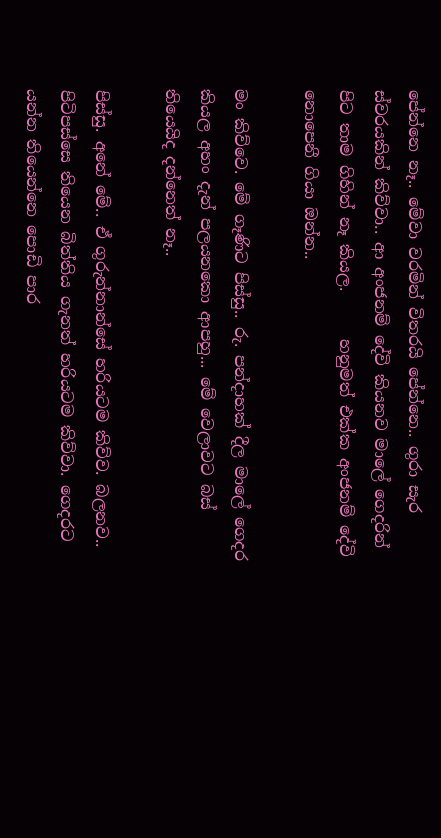පේන්නෙ නෑ.. මේවා වරමින් විතරයි පේන්නෙ.. ගුරා සැර ස්වරයකින් කිව්වා.. ආ අංජනම් දේවි කියනව මාලේ ගෙදරින් පිට තාම ගිහින් නෑ කියල.      හනුමත් එක්ක අංජනම් දේවි නොපෙනී ගියා ඔන්න..

මං කිව්වෙ. මේ ගෑණිට පිස්සු.. රු. පන්දාහක් දීල මාලේ ගෙදර කියල අහං දැන් පලයනකො ආපහු... මේ වෙලාවට බස් තියෙයිද දන්නෙත් නෑ..

පිස්සු. අනේ මේ.. ඒ ගුරුන්නාන්සේ හරියටම කිව්ව. බලනව.. පිටිපස්සෙ තියෙන බිත්තිය ගැනත් හරියටම කිව්වා. ගෙදරට යන්න තියෙන්නෙ පොඩි පාර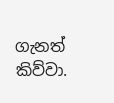ගැනත් කිව්වා.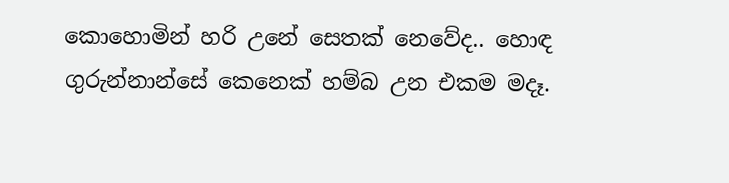කොහොමින් හරි උනේ සෙතක් නෙවේද.. හොඳ ගුරුන්නාන්සේ කෙනෙක් හම්බ උන එකම මදෑ.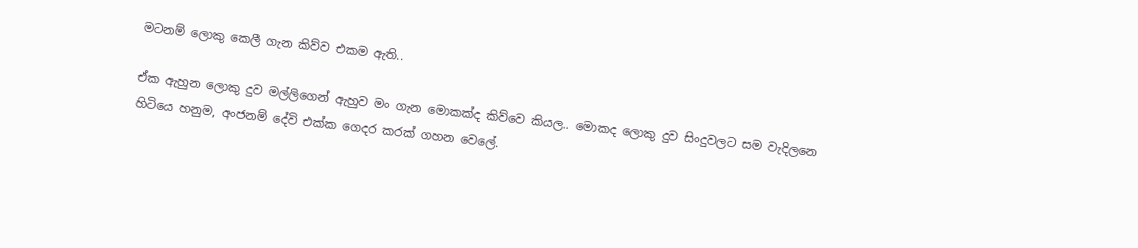මටනම් ලොකු කෙලී ගැන කිව්ව එකම ඇති..

ඒක ඇහුන ලොකු දුව මල්ලිගෙන් ඇහුව මං ගැන මොකක්ද කිව්වෙ කියල.. මොකද ලොකු දුව සිංදුවලට සම වැදිලනෙ හිටියෙ හනුම, අංජනම් දේවි එක්ක ගෙදර කරක් ගහන වෙලේ.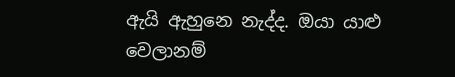ඇයි ඇහුනෙ නැද්ද. ඔයා යාළු වෙලානම්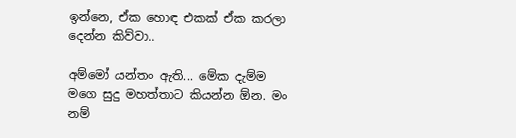ඉන්නෙ, ඒක හොඳ එකක් ඒක කරලා දෙන්න කිව්වා..

අම්මෝ යන්තං ඇති... මේක දැම්ම මගෙ සුදු මහත්තාට කියන්න ඕන. මං නම්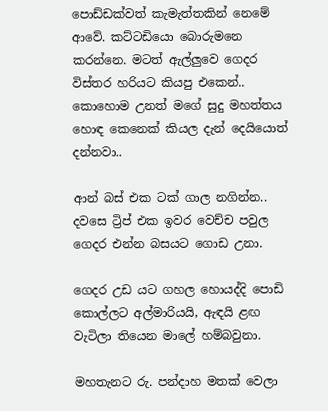පොඩ්ඩක්වත් කැමැත්තකින් නෙමේ ආවේ. කට්ටඩියො බොරුමනෙ කරන්නෙ. මටත් ඇල්ලුවෙ ගෙදර විස්තර හරියට කියපු එකෙන්.. කොහොම උනත් මගේ සුදු මහත්තය හොඳ කෙනෙක් කියල දැන් දෙයියොත් දන්නවා..

ආන් බස් එක ටක් ගාල නගින්න.. දවසෙ ට්‍රිප් එක ඉවර වෙච්ච පවුල ගෙදර එන්න බසයට ගොඩ උනා.

ගෙදර උඩ යට ගහල හොයද්දි පොඩි කොල්ලට අල්මාරියයි, ඇඳයි ළඟ වැටිලා තියෙන මාලේ හම්බවුනා.

මහතැනට රු. පන්දාහ මතක් වෙලා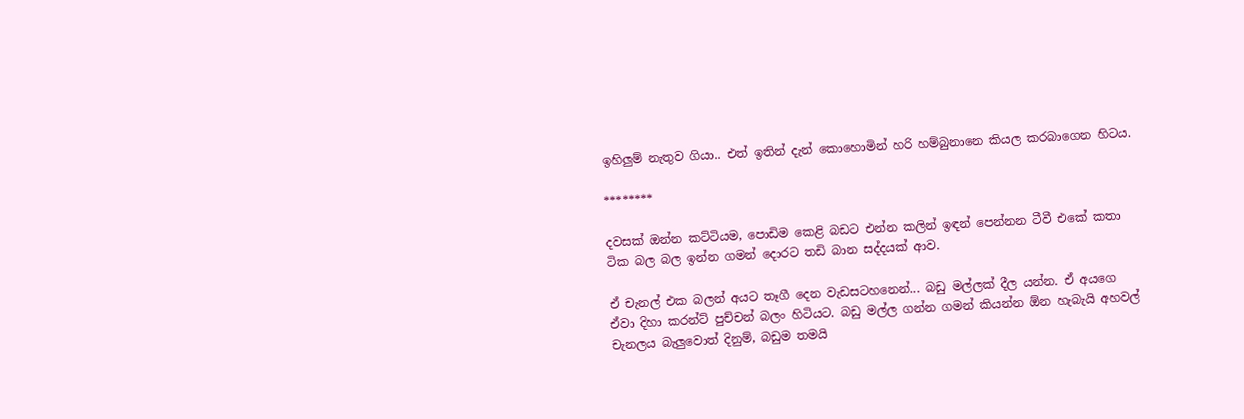ඉහිලුම් නැතුව ගියා.. එත් ඉතින් දැන් කොහොමින් හරි හම්බුනානෙ කියල කරබාගෙන හිටය.

********

දවසක් ඔන්න කට්ටියම, පොඩිම කෙළි බඩට එන්න කලින් ඉඳන් පෙන්නන ටීවී එකේ කතා ටික බල බල ඉන්න ගමන් දොරට තඩි බාන සද්දයක් ආව.

ඒ චැනල් එක බලන් අයට තෑගී දෙන වැඩසටහනෙන්... බඩු මල්ලක් දීල යන්න. ඒ අයගෙ ඒවා දිහා කරන්ට් පුච්චන් බලං හිටියට. බඩු මල්ල ගන්න ගමන් කියන්න ඕන හැබැයි අහවල් චැනලය බැලුවොත් දිනුම්, බඩුම තමයි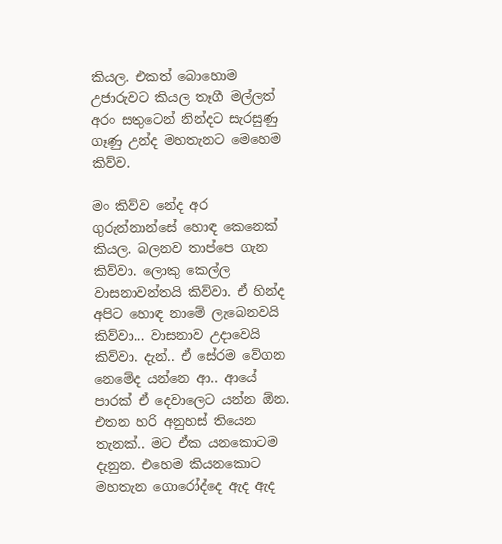කියල. එකත් බොහොම උජාරුවට කියල තෑගී මල්ලත් අරං සතුටෙන් නින්දට සැරසුණු ගෑණු උන්ද මහතැනට මෙහෙම කිව්ව.

මං කිව්ව නේද අර ගුරුන්නාන්සේ හොඳ කෙනෙක් කියල. බලනව තාප්පෙ ගැන කිව්වා. ලොකු කෙල්ල වාසනාවන්තයි කිව්වා. ඒ හින්ද අපිට හොඳ නාමේ ලැබෙනවයි කිව්වා... වාසනාව උදාවෙයි කිව්වා. දැන්.. ඒ සේරම වේගන නෙමේද යන්නෙ ආ.. ආයේ පාරක් ඒ දෙවාලෙට යන්න ඕන. එතන හරි අනුහස් තියෙන තැනක්.. මට ඒක යනකොටම දැනුන. එහෙම කියනකොට මහතැන ගොරෝද්දෙ ඇද ඇද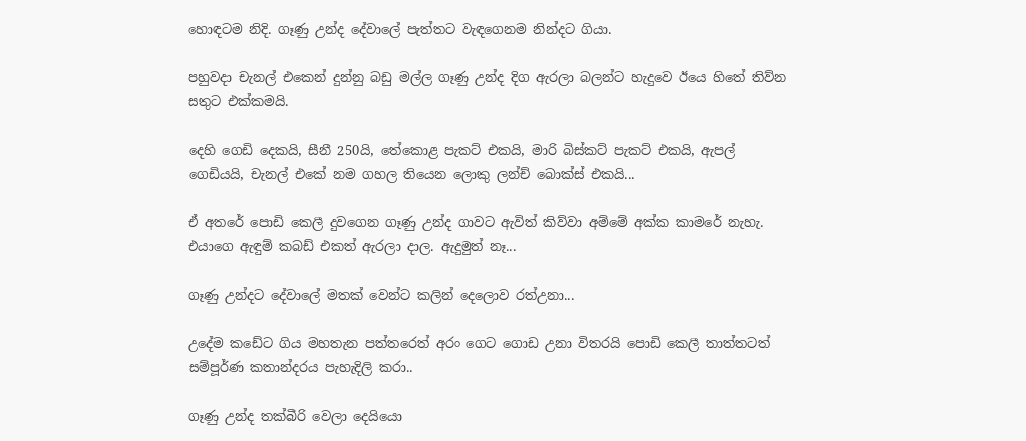හොඳටම නිදි. ගෑණු උන්ද දේවාලේ පැත්තට වැඳගෙනම නින්දට ගියා.

පහුවදා චැනල් එකෙන් දුන්නු බඩු මල්ල ගෑණු උන්ද දිග ඇරලා බලන්ට හැදුවෙ ඊයෙ හිතේ තිව්න සතුට එක්කමයි.

දෙහි ගෙඩි දෙකයි, සීනී 250යි, තේකොළ පැකට් එකයි, මාරි බිස්කට් පැකට් එකයි, ඇපල් ගෙඩියයි, චැනල් එකේ නම ගහල තියෙන ලොකු ලන්ච් බොක්ස් එකයි...

ඒ අතරේ පොඩි කෙලී දුවගෙන ගෑණු උන්ද ගාවට ඇවිත් කිව්වා අම්මේ අක්ක කාමරේ නැහැ. එයාගෙ ඇඳුම් කබඩ් එකත් ඇරලා දාල. ඇදුමුත් නෑ...

ගෑණු උන්දට දේවාලේ මතක් වෙන්ට කලින් දෙලොව රත්උනා...

උදේම කඩේට ගිය මහතැන පත්තරෙත් අරං ගෙට ගොඩ උනා විතරයි පොඩි කෙලී තාත්තටත් සම්පූර්ණ කතාන්දරය පැහැදිලි කරා..

ගෑණු උන්ද තක්බීරි වෙලා දෙයියො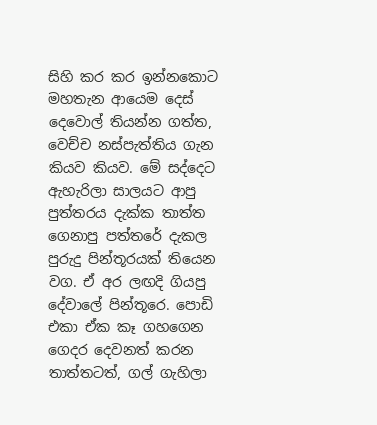සිහි කර කර ඉන්නකොට මහතැන ආයෙම දෙස් දෙවොල් තියන්න ගත්ත, වෙච්ච නස්පැත්තිය ගැන කියව කියව. මේ සද්දෙට ඇහැරිලා සාලයට ආපු පුත්තරය දැක්ක තාත්ත ගෙනාපු පත්තරේ දැකල පුරුදු පින්තූරයක් තියෙන වග. ඒ අර ලඟදි ගියපු දේවාලේ පින්තූරෙ. පොඩි එකා ඒක කෑ ගහගෙන ගෙදර දෙවනත් කරන තාත්තටත්, ගල් ගැහිලා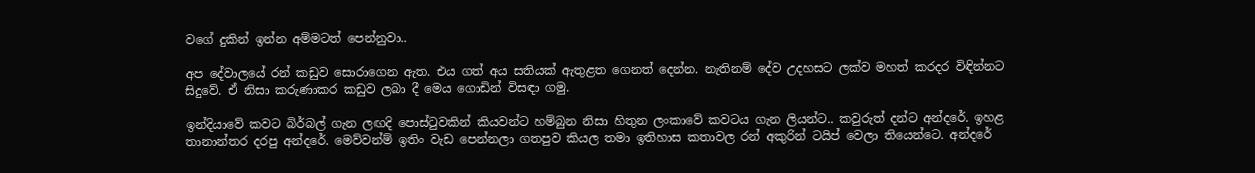වගේ දුකින් ඉන්න අම්මටත් පෙන්නුවා..

අප දේවාලයේ රන් කඩුව සොරාගෙන ඇත. එය ගත් අය සතියක් ඇතුළත ගෙනත් දෙන්න. නැතිනම් දේව උදහසට ලක්ව මහත් කරදර විඳින්නට සිදුවේ. ඒ නිසා කරුණාකර කඩුව ලබා දී මෙය ගොඩින් විසඳා ගමු.

ඉන්දියාවේ කවට බිර්බල් ගැන ලඟදි පොස්ටුවකින් කියවන්ට හම්බුන නිසා හිතුන ලංකාවේ කවටය ගැන ලියන්ට.. කවුරුත් දන්ට අන්දරේ. ඉහළ තානාන්තර දරපු අන්දරේ. මෙව්වන්ම් ඉතිං වැඩ පෙන්නලා ගතපුව කියල තමා ඉතිහාස කතාවල රන් අකුරින් ටයිප් වෙලා තියෙන්ටෙ. අන්දරේ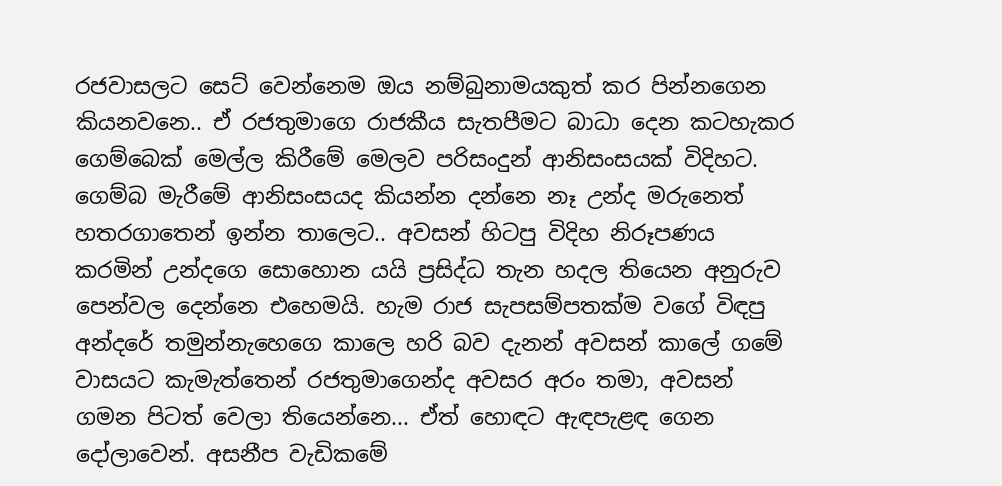රජවාසලට සෙට් වෙන්නෙම ඔය නම්බුනාමයකුත් කර පින්නගෙන කියනවනෙ.. ඒ රජතුමාගෙ රාජකීය සැතපීමට බාධා දෙන කටහැකර ගෙම්බෙක් මෙල්ල කිරීමේ මෙලව පරිසංදුන් ආනිසංසයක් විදිහට. ගෙම්බ මැරීමේ ආනිසංසයද කියන්න දන්නෙ නෑ උන්ද මරුනෙත් හතරගාතෙන් ඉන්න තාලෙට.. අවසන් හිටපු විදිහ නිරූපණය කරමින් උන්දගෙ සොහොන යයි ප්‍රසිද්ධ තැන හදල තියෙන අනුරුව පෙන්වල දෙන්නෙ එහෙමයි. හැම රාජ සැපසම්පතක්ම වගේ විඳපු අන්දරේ තමුන්නැහෙගෙ කාලෙ හරි බව දැනන් අවසන් කාලේ ගමේ වාසයට කැමැත්තෙන් රජතුමාගෙන්ද අවසර අරං තමා, අවසන් ගමන පිටත් වෙලා තියෙන්නෙ... ඒත් හොඳට ඇඳපැළඳ ගෙන දෝලාවෙන්. අසනීප වැඩිකමේ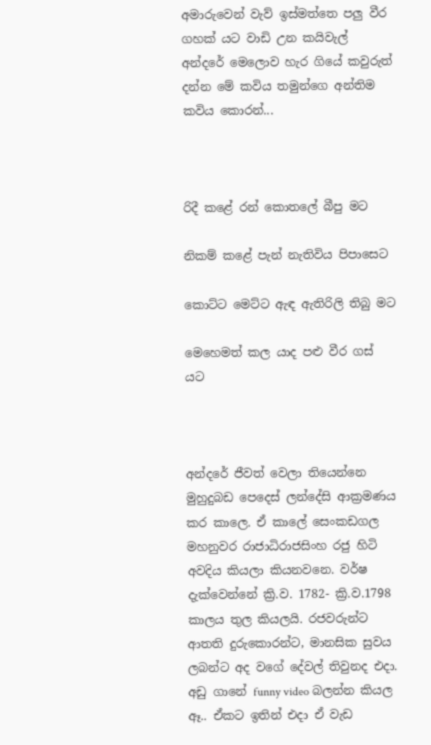අමාරුවෙන් වැව් ඉස්මත්තෙ පලු වීර ගහක් යට වාඩි උන කයිවැල් අන්දරේ මෙලොව හැර ගියේ කවුරුත් දන්න මේ කවිය තමුන්ගෙ අන්තිම කවිය කොරන්...



රිදී කළේ රන් කොතලේ බීපු මට

නිකම් කළේ පැන් නැතිවිය පිපාසෙට

කොට්‌ට මෙට්‌ට ඇඳ ඇතිරිලි තිබු මට

මෙහෙමත් කල යාද පළු වීර ගස්‌ යට



අන්දරේ ජීවත් වෙලා තියෙන්නෙ මුහුදුබඩ පෙදෙස් ලන්දේසි ආක්‍රමණය කර කාලෙ. ඒ කාලේ සෙංකඩගල මහනුවර රාජාධිරාජසිංහ රජු හිටි අවදිය කියලා කියනවනෙ. වර්ෂ දැක්වෙන්නේ ක්‍රි.ව. 1782- ක්‍රි.ව.1798 කාලය තුල කියලයි. රජවරුන්ට ආතති දුරුකොරන්ට, මානසික සුවය ලබන්ට අද වගේ දේවල් තිවුනද එදා. අඩු ගානේ funny video බලන්න කියල ඈ.. ඒකට ඉතින් එදා ඒ වැඩ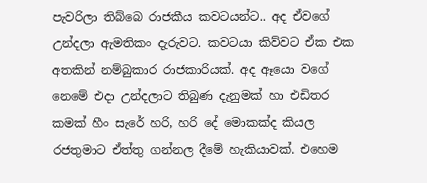පැවරිලා තිබ්බෙ රාජකීය කවටයන්ට.. අද ඒවගේ උන්දලා ඇමතිකං දැරුවට. කවටයා කිව්වට ඒක එක අතකින් නම්බුකාර රාජකාරියක්. අද ඈයො වගේ නෙමේ එදා උන්දලාට තිබුණ දැනුමක් හා එඩිතර කමක් හීං සැරේ හරි, හරි දේ මොකක්ද කියල රජතුමාට ඒත්තු ගන්නල දීමේ හැකියාවක්. එහෙම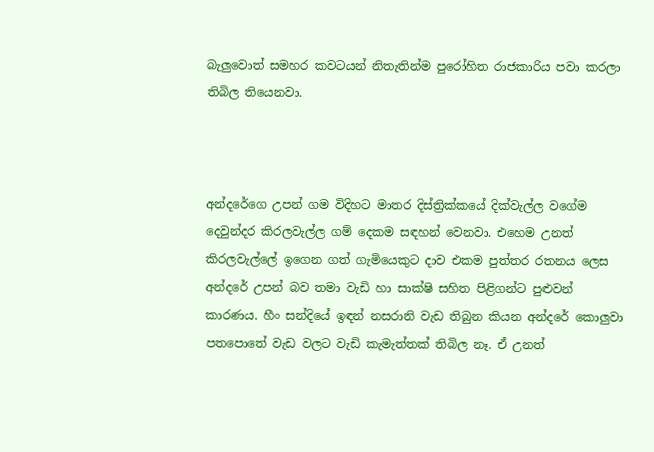බැලුවොත් සමහර කවටයන් නිතැතින්ම පුරෝහිත රාජකාරිය පවා කරලා තිබිල තියෙනවා.



අන්දරේගෙ උපන් ගම විදිහට මාතර දිස්ත්‍රික්කයේ දික්වැල්ල වගේම දෙවුන්දර කිරලවැල්ල ගම් දෙකම සඳහන් වෙනවා. එහෙම උනත් කිරලවැල්ලේ ඉගෙන ගත් ගැමියෙකුට දාව එකම පුත්තර රතනය ලෙස අන්දරේ උපන් බව තමා වැඩි හා සාක්ෂි සහිත පිළිගන්ට පුළුවන් කාරණය. හීං සන්දියේ ඉඳන් නසරානි වැඩ තිබුන කියන අන්දරේ කොලුවා පතපොතේ වැඩ වලට වැඩි කැමැත්තක් තිබිල නෑ. ඒ උනත්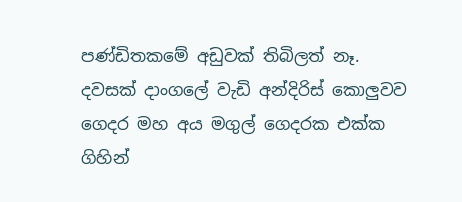පණ්ඩිතකමේ අඩුවක් තිබිලත් නෑ. දවසක් දාංගලේ වැඩි අන්දිරිස් කොලුවව ගෙදර මහ අය මගුල් ගෙදරක එක්ක ගිහින්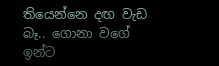තියෙන්නෙ දඟ වැඩ බෑ.. ගොනා වගේ ඉන්ට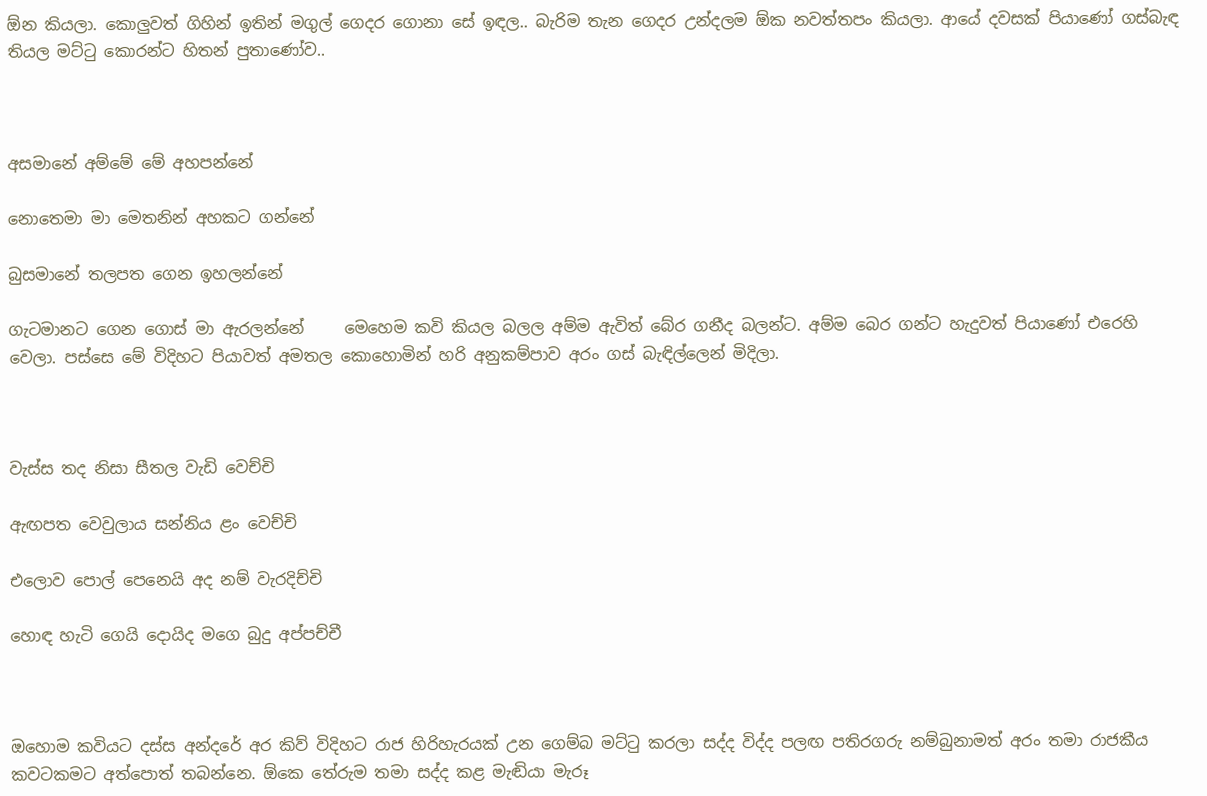ඕන කියලා. කොලුවත් ගිහින් ඉතින් මගුල් ගෙදර ගොනා සේ ඉඳල.. බැරිම තැන ගෙදර උන්දලම ඕක නවත්තපං කියලා. ආයේ දවසක් පියාණෝ ගස්බැඳ තියල මට්ටු කොරන්ට හිතන් පුතාණෝව..



අසමානේ අම්මේ මේ අහපන්නේ

නොතෙමා මා මෙතනින් අහකට ගන්නේ

බුසමානේ තලපත ගෙන ඉහලන්නේ

ගැටමානට ගෙන ගොස් මා ඇරලන්නේ     මෙහෙම කවි කියල බලල අම්ම ඇවිත් බේර ගනීද බලන්ට. අම්ම බෙර ගන්ට හැදුවත් පියාණෝ එරෙහි වෙලා. පස්සෙ මේ විදිහට පියාවත් අමතල කොහොමින් හරි අනුකම්පාව අරං ගස් බැඳිල්ලෙන් මිදිලා.



වැස්ස තද නිසා සීතල වැඩි වෙච්චි

ඇඟපත වෙවුලාය සන්නිය ළං වෙච්චි

එලොව පොල් පෙනෙයි අද නම් වැරදිච්චි

හොඳ හැටි ගෙයි දොයිද මගෙ බුදු අප්පච්චී



ඔහොම කවියට දස්ස අන්දරේ අර කිව් විදිහට රාජ හිරිහැරයක් උන ගෙම්බ මට්ටු කරලා සද්ද විද්ද පලඟ පතිරගරු නම්බුනාමත් අරං තමා රාජකීය කවටකමට අත්පොත් තබන්නෙ. ඕකෙ තේරුම තමා සද්ද කළ මැඬියා මැරූ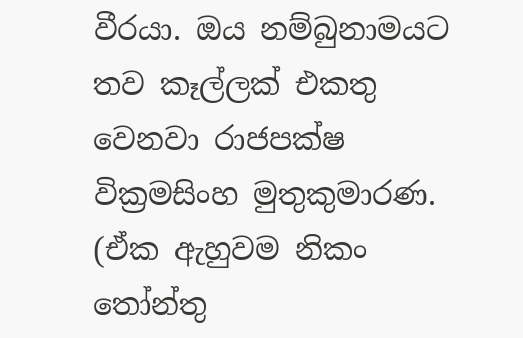වීරයා. ඔය නම්බුනාමයට තව කෑල්ලක් එකතු වෙනවා රාජපක්ෂ වික්‍රමසිංහ මුතුකුමාරණ. (ඒක ඇහුවම නිකං තෝන්තු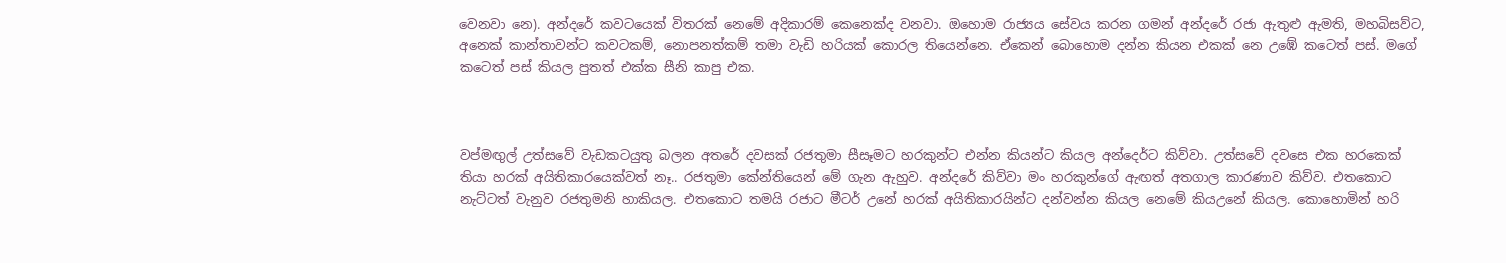වෙනවා නෙ). අන්දරේ කවටයෙක් විතරක් නෙමේ අදිකාරම් කෙනෙක්ද වනවා. ඔහොම රාජ්‍යය සේවය කරන ගමන් අන්දරේ රජා ඇතුළු ඇමති, මහබිසව්ට, අනෙක් කාන්තාවන්ට කවටකම්, නොපනත්කම් තමා වැඩි හරියක් කොරල තියෙන්නෙ. ඒකෙන් බොහොම දන්න කියන එකක් නෙ උඹේ කටෙත් පස්. මගේ කටෙත් පස් කියල පුතත් එක්ක සීනි කාපු එක.



වප්මඟුල් උත්සවේ වැඩකටයුතු බලන අතරේ දවසක් රජතුමා සීසෑමට හරකුන්ට එන්න කියන්ට කියල අන්දෙර්ට කිව්වා. උත්සවේ දවසෙ එක හරකෙක් තියා හරක් අයිතිකාරයෙක්වත් නෑ.. රජතුමා කේන්තියෙන් මේ ගැන ඇහුව. අන්දරේ කිව්වා මං හරකුන්ගේ ඇඟත් අතගාල කාරණාව කිව්ව. එතකොට නැට්ටත් වැනුව රජතුමනි හාකියල. එතකොට තමයි රජාට මීටර් උනේ හරක් අයිතිකාරයින්ට දන්වන්න කියල නෙමේ කියඋනේ කියල. කොහොමින් හරි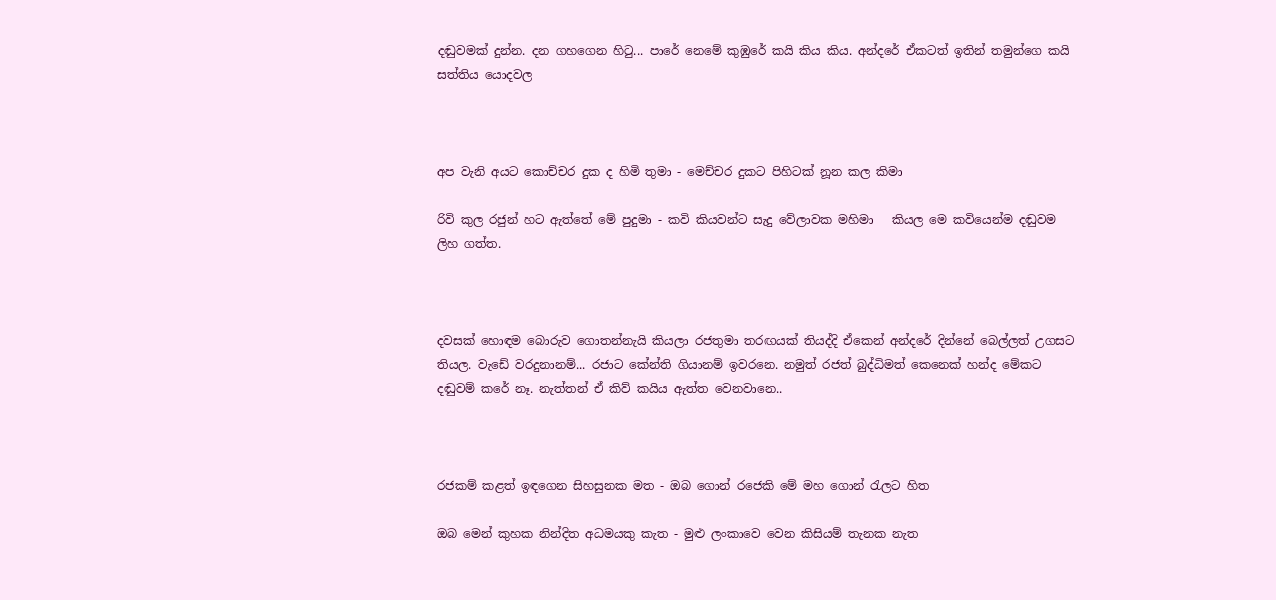දඬුවමක් දුන්න. දන ගහගෙන හිටු... පාරේ නෙමේ කුඹුරේ කයි කිය කිය. අන්දරේ ඒකටත් ඉතින් තමුන්ගෙ කයි සත්තිය යොදවල



අප වැනි අයට කොච්චර දුක ද හිමි තුමා - මෙච්චර දුකට පිහිටක්‌ නූන කල කිමා

රිවි කුල රජුන් හට ඇත්තේ මේ පුදුමා - කවි කියවන්ට සැදු වේලාවක මහිමා   කියල මෙ කවියෙන්ම දඬුවම ලිහ ගත්ත.



දවසක් හොඳම බොරුව ගොතන්නැයි කියලා රජතුමා තරඟයක් තියද්දි ඒකෙන් අන්දරේ දින්නේ බෙල්ලත් උගසට තියල. වැඩේ වරදුනානම්... රජාට කේන්ති ගියානම් ඉවරනෙ. නමුත් රජත් බුද්ධිමත් කෙනෙක් හන්ද මේකට දඬුවම් කරේ නෑ. නැත්තන් ඒ කිව් කයිය ඇත්ත වෙනවානෙ..



රජකම් කළත් ඉඳගෙන සිහසුනක මත - ඔබ ගොන් රජෙකි මේ මහ ගොන් රැලට හිත

ඔබ මෙන් කුහක නින්දිත අධමයකු කැත - මුළු ලංකාවෙ වෙන කිසියම් තැනක නැත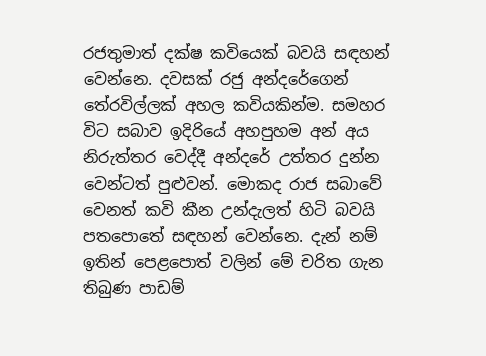රජතුමාත් දක්ෂ කවියෙක් බවයි සඳහන් වෙන්නෙ. දවසක් රජු අන්දරේගෙන් තේරවිල්ලක් අහල කවියකින්ම. සමහර විට සබාව ඉදිරියේ අහපුහම අන් අය නිරුත්තර වෙද්දී අන්දරේ උත්තර දුන්න වෙන්ටත් පුළුවන්. මොකද රාජ සබාවේ වෙනත් කවි කීන උන්දැලත් හිටි බවයි පතපොතේ සඳහන් වෙන්නෙ. දැන් නම් ඉතින් පෙළපොත් වලින් මේ චරිත ගැන තිබුණ පාඩම්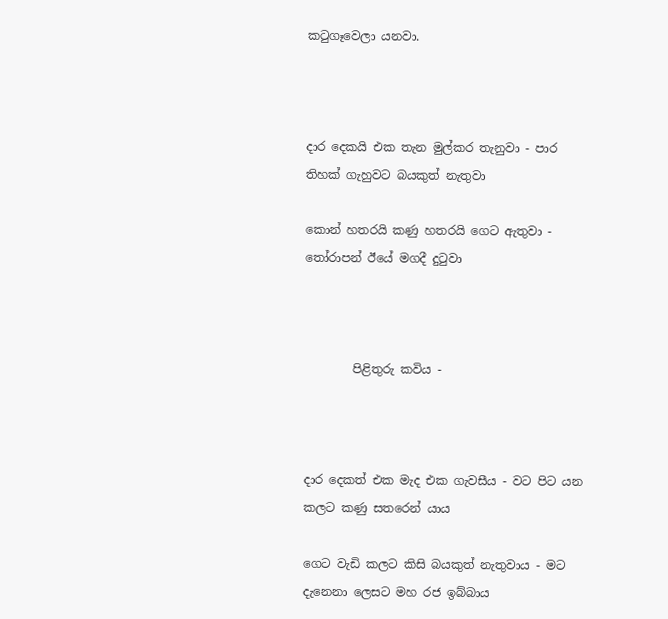කටුගෑවෙලා යනවා.



දාර දෙකයි එක තැන මුල්කර තැනුවා - පාර තිහක්‌ ගැහුවට බයකුත් නැතුවා

කොන් හතරයි කණු හතරයි ගෙට ඇතුවා - තෝරාපන් ඊයේ මගදී දුටුවා



        පිළිතුරු කවිය -



දාර දෙකත් එක මැද එක ගැවසීය - වට පිට යන කලට කණු සතරෙන් යාය

ගෙට වැඩි කලට කිසි බයකුත් නැතුවාය - මට දැනෙනා ලෙසට මහ රජ ඉබ්බාය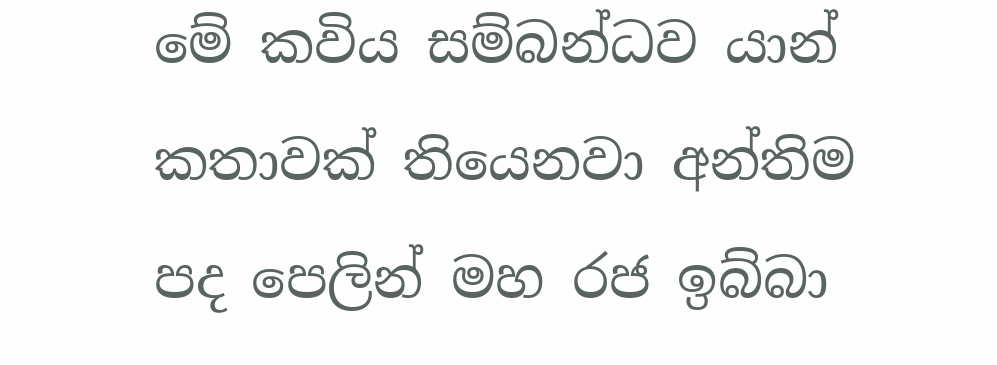මේ කවිය සම්බන්ධව යාන් කතාවක් තියෙනවා අන්තිම පද පෙලින් මහ රජ ඉබ්බා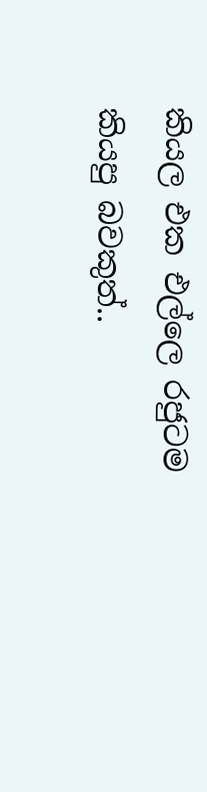කියල එක එල්ලෙ රජුටම කියපු බවකුත්..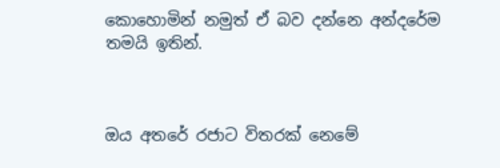කොහොමින් නමුත් ඒ බව දන්නෙ අන්දරේම තමයි ඉතින්.



ඔය අතරේ රජාට විතරක් නෙමේ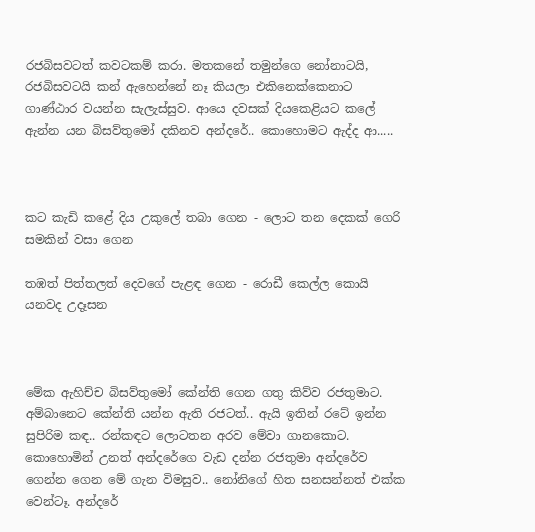රජබිසවටත් කවටකම් කරා. මතකනේ තමුන්ගෙ නෝනාටයි, රජබිසවටයි කන් ඇහෙන්නේ නෑ කියලා එකිනෙක්කෙනාට ගාණ්ඨාර වයන්න සැලැස්සුව. ආයෙ දවසක් දියකෙළියට කලේ ඇන්න යන බිසව්තුමෝ දකිනව අන්දරේ.. කොහොමට ඇද්ද ආ.....



කට කැඩි කළේ දිය උකුලේ තබා ගෙන - ලොට තන දෙකක් ගෙරි සමකින් වසා ගෙන

තඹත් පිත්තලත් දෙවගේ පැළඳ ගෙන - රොඩී කෙල්ල කොයි යනවද උදෑසන



මේක ඇහිච්ච බිසව්තුමෝ කේන්ති ගෙන ගතු කිව්ව රජතුමාට. අම්බානෙට කේන්ති යන්න ඇති රජටත්.. ඇයි ඉතින් රටේ ඉන්න සුපිරිම කඳ.. රන්කඳට ලොටතන අරව මේවා ගානකොට. කොහොමින් උනත් අන්දරේගෙ වැඩ දන්න රජතුමා අන්දරේව ගෙන්න ගෙන මේ ගැන විමසුව.. නෝනිගේ හිත සනසන්නත් එක්ක වෙන්ටෑ. අන්දරේ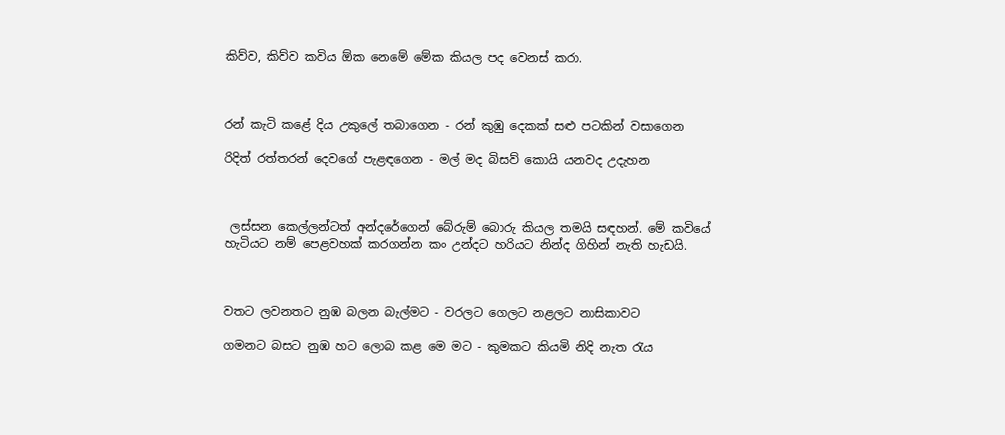කිව්ව, කිව්ව කවිය ඕක නෙමේ මේක කියල පද වෙනස් කරා.



රන් කැටි කළේ දිය උකුලේ තබාගෙන - රන් කුඹු දෙකක්‌ සළු පටකින් වසාගෙන

රිදිත් රත්තරන් දෙවගේ පැළඳගෙන - මල් මද බිසව් කොයි යනවද උදැහන



 ලස්සන කෙල්ලන්ටත් අන්දරේගෙන් බේරුම් බොරු කියල තමයි සඳහන්. මේ කවියේ හැටියට නම් පෙළවහක් කරගන්න කං උන්දට හරියට නින්ද ගිහින් නැති හැඩයි.



වතට ලවනතට නුඹ බලන බැල්මට - වරලට ගෙලට නළලට නාසිකාවට

ගමනට බසට නුඹ හට ලොබ කළ මෙ මට - කුමකට කියමි නිදි නැත රැය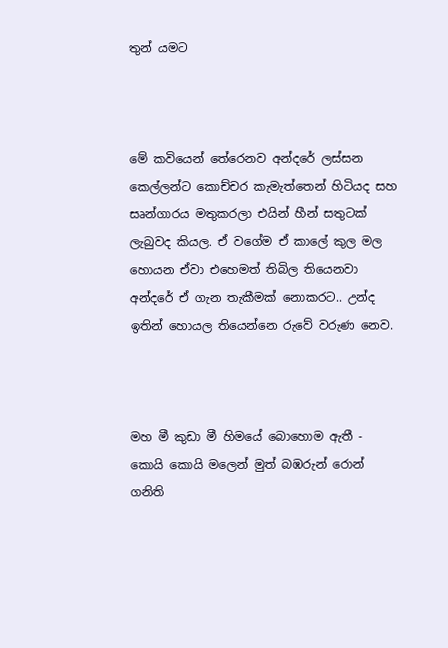තුන්‍ යමට



මේ කවියෙන් තේරෙනව අන්දරේ ලස්සන කෙල්ලන්ට කොච්චර කැමැත්තෙන් හිටියද සහ සෘන්ගාරය මතුකරලා එයින් හීන් සතුටක් ලැබුවද කියල. ඒ වගේම ඒ කාලේ කුල මල හොයන ඒවා එහෙමත් තිබිල තියෙනවා අන්දරේ ඒ ගැන තැකීමක් නොකරට.. උන්ද ඉතින් හොයල තියෙන්නෙ රුවේ වරුණ නෙව.



මහ මී කුඩා මී හිමයේ බොහොම ඇතී - කොයි කොයි මලෙන් මුත් බඹරුන් රොන් ගනිති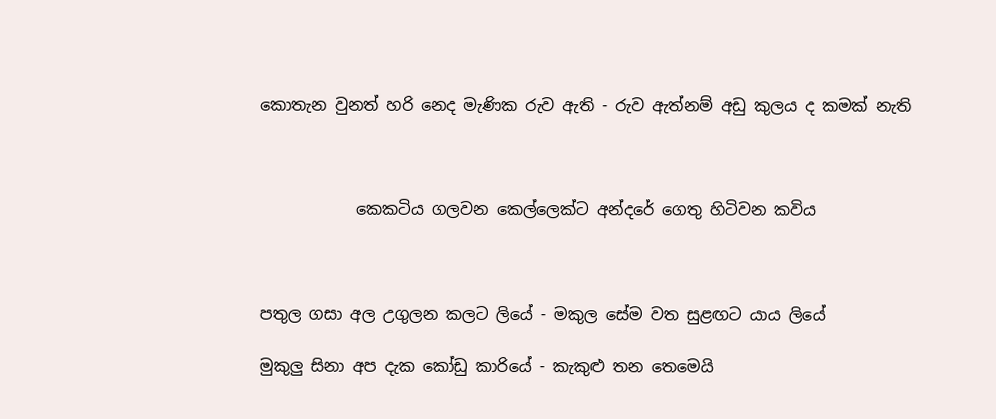කොතැන වුනත් හරි නෙද මැණික රුව ඇති - රුව ඇත්නම් අඩු කුලය ද කමක් නැති



            කෙකටිය ගලවන කෙල්ලෙක්ට අන්දරේ ගෙතු හිටිවන කවිය



පතුල ගසා අල උගුලන කලට ලියේ - මකුල සේම වත සුළඟට යාය ලියේ

මුකුලු සිනා අප දැක කෝඩු කාරියේ - කැකුළු තන තෙමෙයි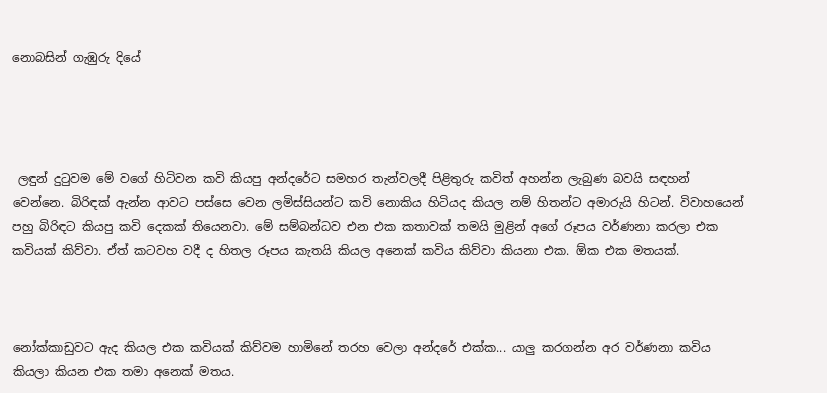නොබසින් ගැඹුරු දියේ




 ලඳුන් දුටුවම මේ වගේ හිටිවන කවි කියපු අන්දරේට සමහර තැන්වලදී පිළිතුරු කවිත් අහන්න ලැබුණ බවයි සඳහන් වෙන්නෙ. බිරිඳක් ඇන්න ආවට පස්සෙ වෙන ලමිස්සියන්ට කවි නොකිය හිටියද කියල නම් හිතන්ට අමාරුයි හිටන්. විවාහයෙන් පහු බිරිඳට කියපු කවි දෙකක් තියෙනවා. මේ සම්බන්ධව එන එක කතාවක් තමයි මුළින් අගේ රූපය වර්ණනා කරලා එක කවියක් කිව්වා. ඒත් කටවහ වදී ද හිතල රූපය කැතයි කියල අනෙක් කවිය කිව්වා කියනා එක. ඕක එක මතයක්.



නෝක්කාඩුවට ඇද කියල එක කවියක් කිව්වම හාමිනේ තරහ වෙලා අන්දරේ එක්ක... යාලු කරගන්න අර වර්ණනා කවිය කියලා කියන එක තමා අනෙක් මතය.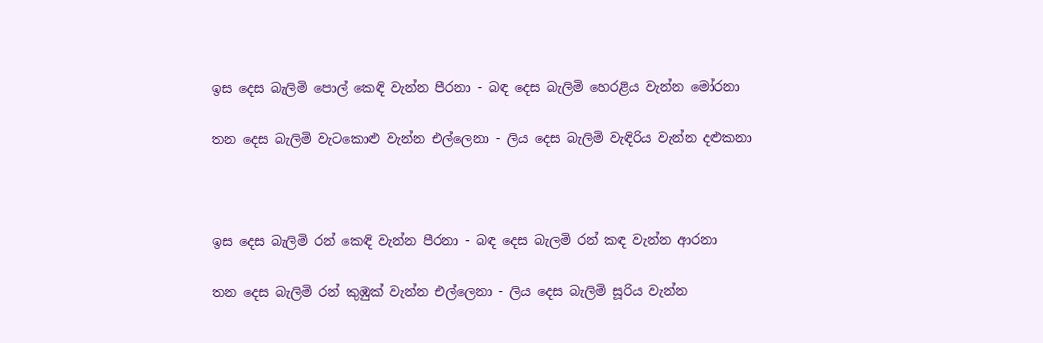ඉස දෙස බැලිමි පොල් කෙඳි වැන්න පීරනා - බඳ දෙස බැලිමි හෙරළිය වැන්න මෝරනා

තන දෙස බැලිමි වැටකොළු වැන්න එල්ලෙනා - ලිය දෙස බැලිමි වැඳිරිය වැන්න දළුකනා



ඉස දෙස බැලිමි රන් කෙඳි වැන්න පීරනා - බඳ දෙස බැලමි රන් කඳ වැන්න ආරනා

තන දෙස බැලිමි රන් කුඹුක් වැන්න එල්ලෙනා - ලිය දෙස බැලිමි සූරිය වැන්න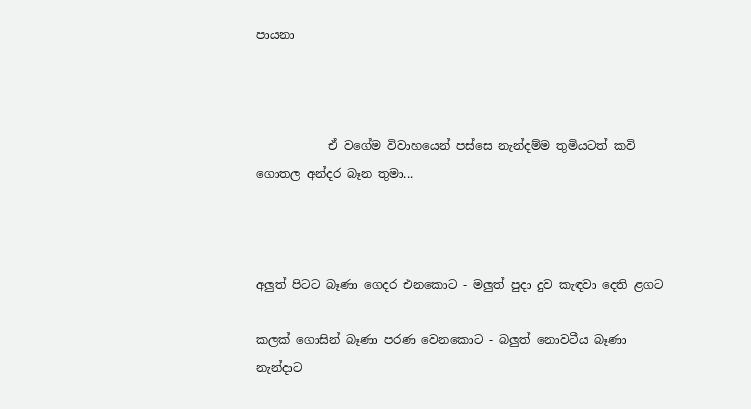පායනා



            ඒ වගේම විවාහයෙන් පස්සෙ නැන්දම්ම තුමියටත් කවි ගොතල අන්දර බෑන තුමා...



අලුත් පිටට බෑණා ගෙදර එනකොට - මලුත් පුදා දුව කැඳවා දෙති ළගට

කලක් ගොසින් බෑණා පරණ වෙනකොට - බලුත් නොවටීය බෑණා නැන්දාට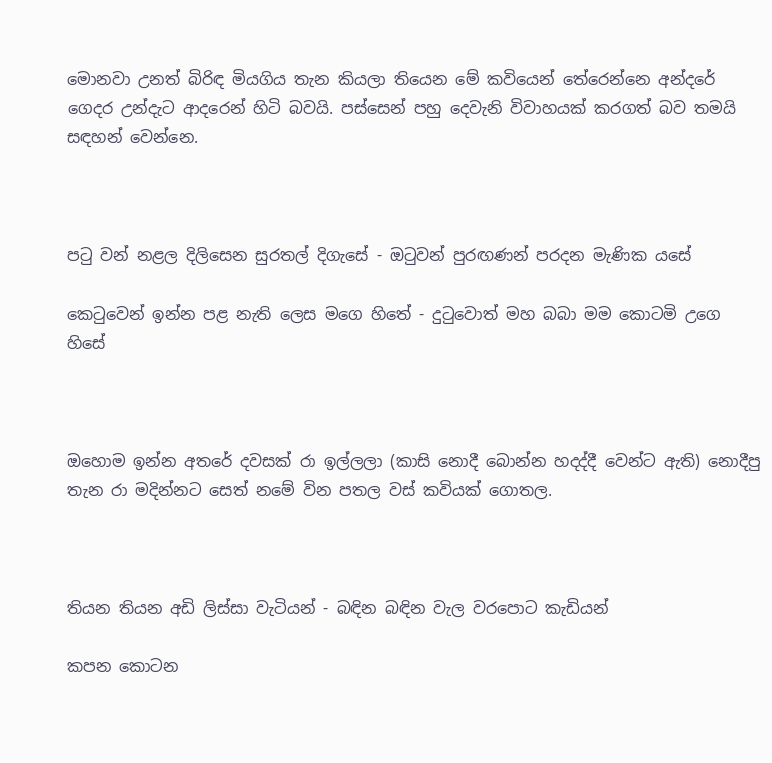මොනවා උනත් බිරිඳ මියගිය තැන කියලා තියෙන මේ කවියෙන් තේරෙන්නෙ අන්දරේ ගෙදර උන්දැට ආදරෙන් හිටි බවයි. පස්සෙන් පහු දෙවැනි විවාහයක් කරගත් බව තමයි සඳහන් වෙන්නෙ.



පටු වන් නළල දිලිසෙන සුරතල් දිගැසේ - ඔටුවන් පුරඟණන් පරදන මැණික යසේ

කෙටුවෙන් ඉන්න පළ නැති ලෙස මගෙ හිතේ - දුටුවොත් මහ බබා මම කොටමි උගෙ හිසේ



ඔහොම ඉන්න අතරේ දවසක් රා ඉල්ලලා (කාසි නොදී බොන්න හදද්දී වෙන්ට ඇති) නොදීපු තැන රා මදින්නට සෙත් නමේ වින පතල වස් කවියක් ගොතල.



තියන තියන අඩි ලිස්‌සා වැටියන් - බඳින බඳින වැල වරපොට කැඩියන්

කපන කොටන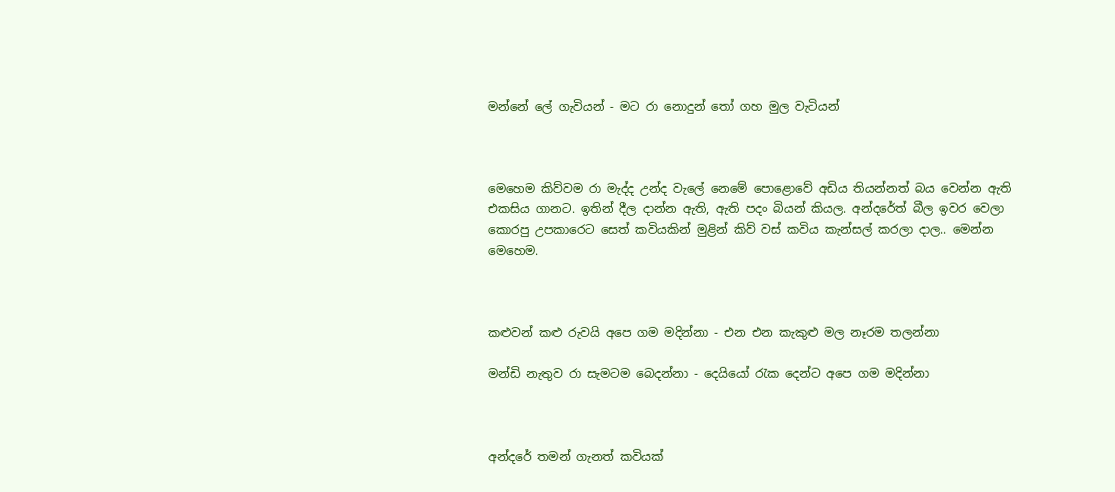මන්නේ ලේ ගැවියන් - මට රා නොදුන් තෝ ගහ මුල වැටියන්



මෙහෙම කිව්වම රා මැද්ද උන්ද වැලේ නෙමේ පොළොවේ අඩිය තියන්නත් බය වෙන්න ඇති එකසිය ගානට. ඉතින් දීල දාන්න ඇති, ඇති පදං බියන් කියල. අන්දරේත් බීල ඉවර වෙලා කොරපු උපකාරෙට සෙත් කවියකින් මුළින් කිව් වස් කවිය කැන්සල් කරලා දාල.. මෙන්න මෙහෙම.



කළුවන් කළු රුවයි අපෙ ගම මදින්නා - එන එන කැකුළු මල නෑරම තලන්නා

මන්ඩි නැතුව රා සැමටම බෙදන්නා - දෙයියෝ රැක දෙන්ට අපෙ ගම මදින්නා



අන්දරේ තමන් ගැනත් කවියක්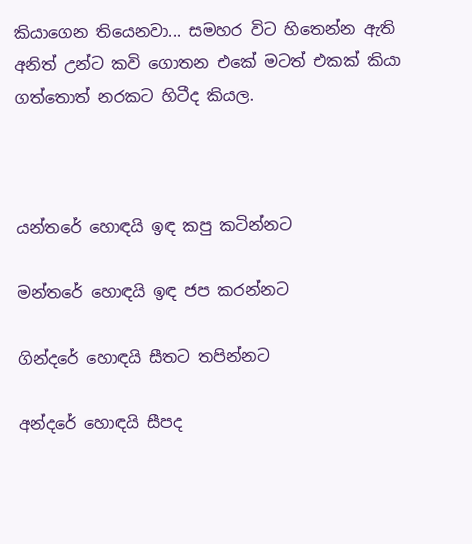කියාගෙන තියෙනවා... සමහර විට හිතෙන්න ඇති අනිත් උන්ට කවි ගොතන එකේ මටත් එකක් කියා ගත්තොත් නරකට හිටීද කියල.



යන්තරේ හොඳයි ඉඳ කපු කටින්නට

මන්තරේ හොඳයි ඉඳ ජප කරන්නට

ගින්දරේ හොඳයි සීතට තපින්නට

අන්දරේ හොඳයි සීපද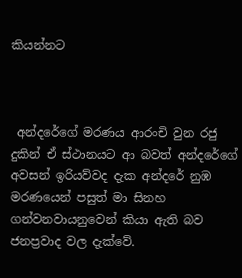කියන්නට



 අන්දරේගේ මරණය ආරංචි වුන රජු දුකින් ඒ ස්ථානයට ආ බවත් අන්දරේගේ අවසන් ඉරියව්වද දැක අන්දරේ නුඹ මරණයෙන් පසුත් මා සිනහ ගන්වනවායනුවෙන් කියා ඇති බව ජනප්‍රවාද වල දැක්වේ.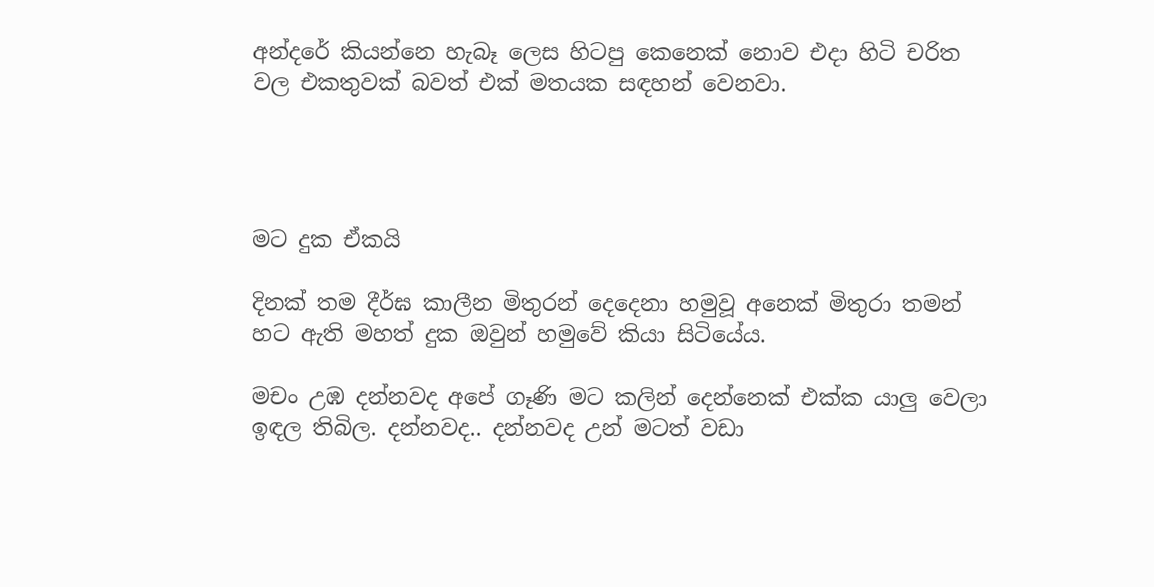අන්දරේ කියන්නෙ හැබෑ ලෙස හිටපු කෙනෙක් නොව එදා හිටි චරිත වල එකතුවක් බවත් එක් මතයක සඳහන් වෙනවා.




මට දුක ඒකයි

දිනක් තම දීර්ඝ කාලීන මිතුරන් දෙදෙනා හමුවූ අනෙක් මිතුරා තමන් හට ඇති මහත් දුක ඔවුන් හමුවේ කියා සිටියේය.

මචං උඹ දන්නවද අපේ ගෑණි මට කලින් දෙන්නෙක් එක්ක යාලු වෙලා ඉඳල තිබිල. දන්නවද.. දන්නවද උන් මටත් වඩා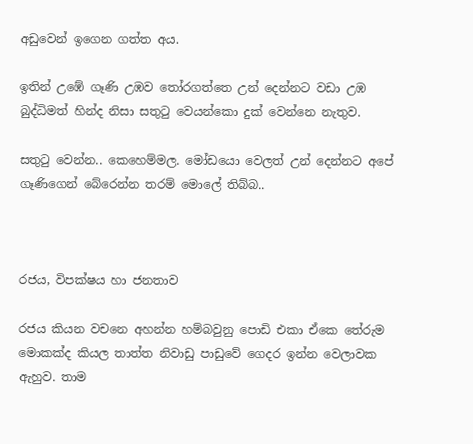අඩුවෙන් ඉගෙන ගත්ත අය.

ඉතින් උඹේ ගෑණි උඹව තෝරගත්තෙ උන් දෙන්නට වඩා උඹ බුද්ධිමත් හින්ද නිසා සතුටු වෙයන්කො දුක් වෙන්නෙ නැතුව.

සතුටු වෙන්න.. කෙහෙම්මල. මෝඩයො වෙලත් උන් දෙන්නට අපේ ගෑණිගෙන් බේරෙන්න තරම් මොලේ තිබ්බ..



රජය, විපක්ෂය හා ජනතාව

රජය කියන වචනෙ අහන්න හම්බවුනු පොඩි එකා ඒකෙ තේරුම මොකක්ද කියල තාත්ත නිවාඩු පාඩුවේ ගෙදර ඉන්න වෙලාවක ඇහුව. තාම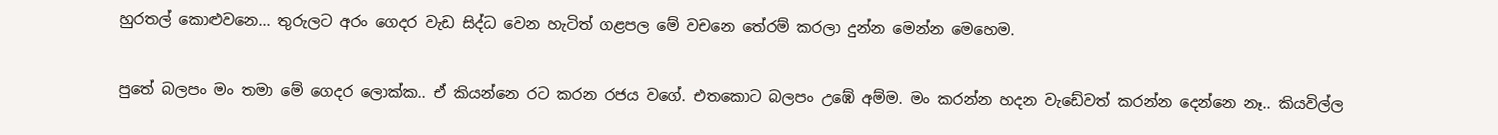හුරතල් කොළුවනෙ... තුරුලට අරං ගෙදර වැඩ සිද්ධ වෙන හැටිත් ගළපල මේ වචනෙ තේරම් කරලා දුන්න මෙන්න මෙහෙම.

පුතේ බලපං මං තමා මේ ගෙදර ලොක්ක.. ඒ කියන්නෙ රට කරන රජය වගේ. එතකොට බලපං උඹේ අම්ම. මං කරන්න හදන වැඩේවත් කරන්න දෙන්නෙ නෑ.. කියවිල්ල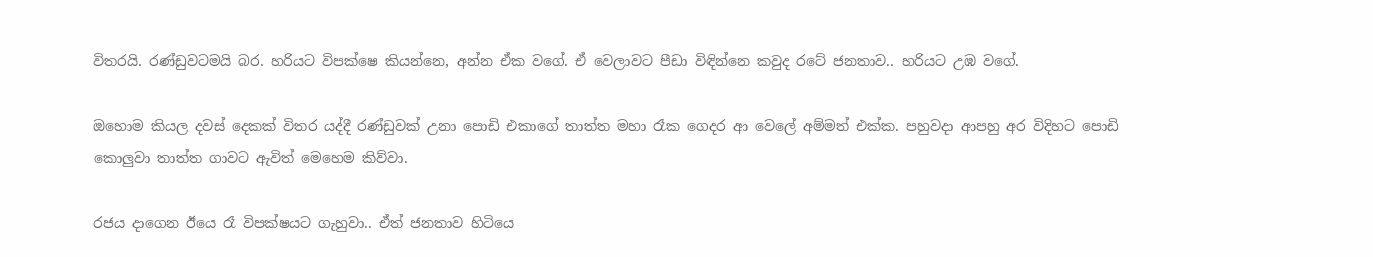විතරයි. රණ්ඩුවටමයි බර. හරියට විපක්ෂෙ කියන්නෙ, අන්න ඒක වගේ. ඒ වෙලාවට පීඩා විඳින්නෙ කවුද රටේ ජනතාව.. හරියට උඹ වගේ.

ඔහොම කියල දවස් දෙකක් විතර යද්දී රණ්ඩුවක් උනා පොඩි එකාගේ තාත්ත මහා රෑක ගෙදර ආ වෙලේ අම්මත් එක්ක. පහුවදා ආපහු අර විදිහට පොඩි කොලුවා තාත්ත ගාවට ඇවිත් මෙහෙම කිව්වා.

රජය දාගෙන ඊයෙ රෑ විපක්ෂයට ගැහුවා.. ඒත් ජනතාව හිටියෙ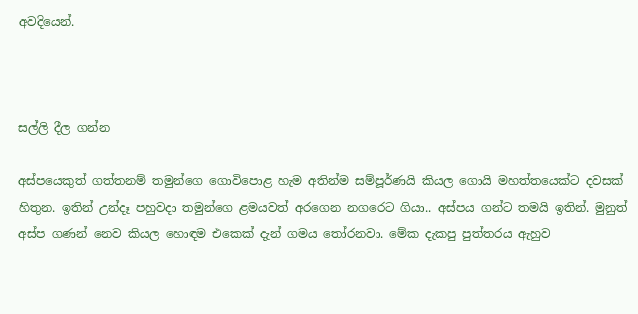අවදියෙන්.



සල්ලි දීල ගන්න

අස්පයෙකුත් ගත්තනම් තමුන්ගෙ ගොවිපොළ හැම අතින්ම සම්පූර්ණයි කියල ගොයි මහත්තයෙක්ට දවසක් හිතුන. ඉතින් උන්දෑ පහුවදා තමුන්ගෙ ළමයවත් අරගෙන නගරෙට ගියා.. අස්පය ගන්ට තමයි ඉතින්. මුනුත් අස්ප ගණන් නෙව කියල හොඳම එකෙක් දැන් ගමය තෝරනවා. මේක දැකපු පුත්තරය ඇහුව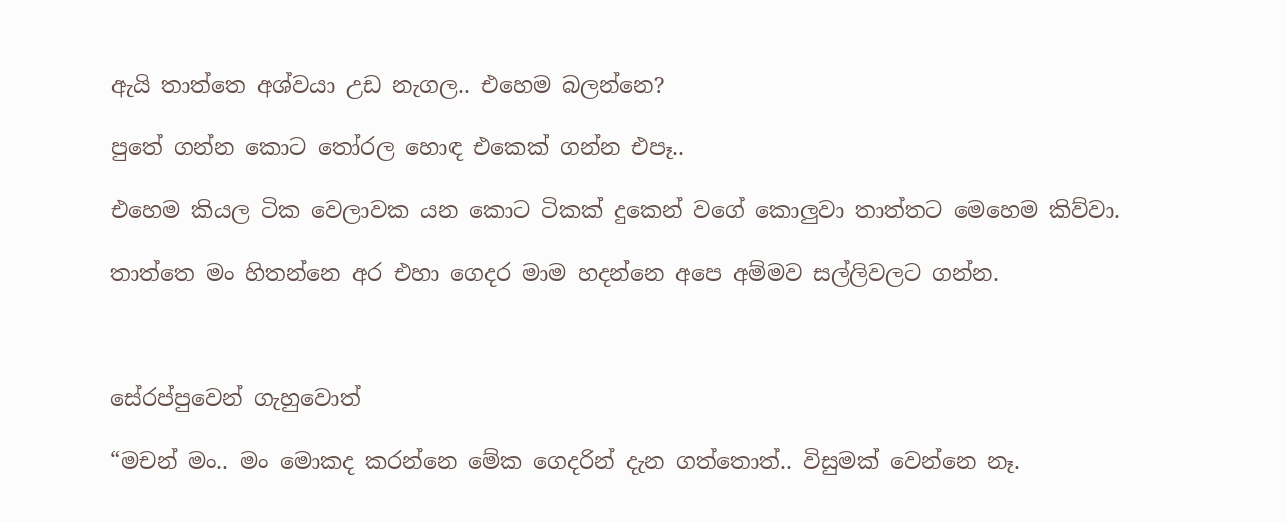ඇයි තාත්තෙ අශ්වයා උඩ නැගල.. එහෙම බලන්නෙ?

පුතේ ගන්න කොට තෝරල හොඳ එකෙක් ගන්න එපෑ..

එහෙම කියල ටික වෙලාවක යන කොට ටිකක් දුකෙන් වගේ කොලුවා තාත්තට මෙහෙම කිව්වා.

තාත්තෙ මං හිතන්නෙ අර එහා ගෙදර මාම හදන්නෙ අපෙ අම්මව සල්ලිවලට ගන්න.



සේරප්පුවෙන් ගැහුවොත්

“මචන් මං.. මං මොකද කරන්නෙ මේක ගෙදරින් දැන ගත්තොත්.. විසුමක් වෙන්නෙ නෑ.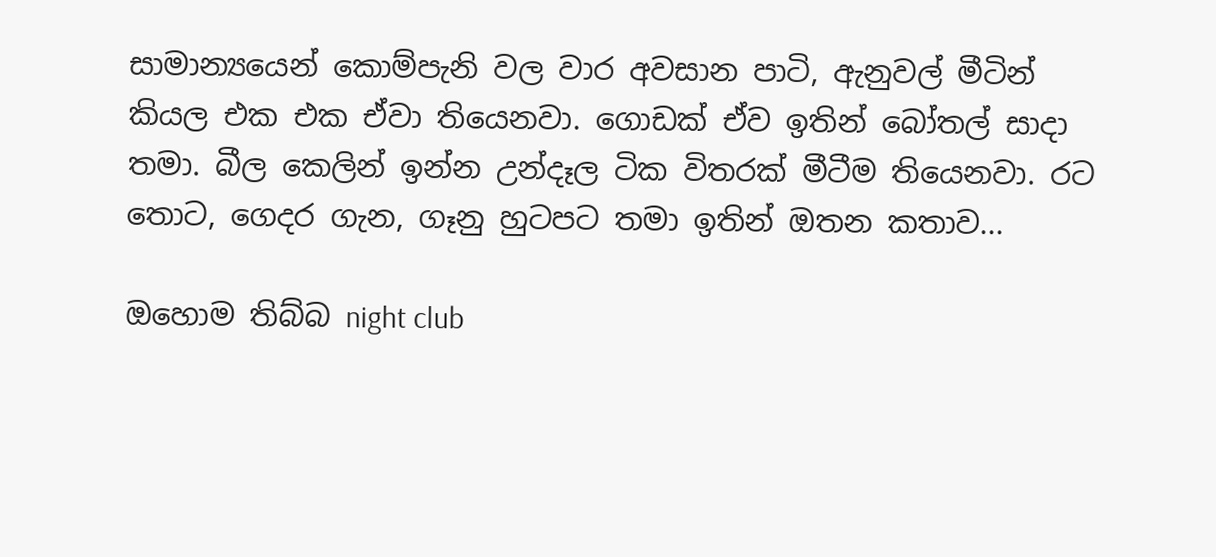සාමාන්‍යයෙන් කොම්පැනි වල වාර අවසාන පාටි, ඇනුවල් මීටින් කියල එක එක ඒවා තියෙනවා. ගොඩක් ඒව ඉතින් බෝතල් සාදා තමා. බීල කෙලින් ඉන්න උන්දෑල ටික විතරක් මීටීම තියෙනවා. රට තොට, ගෙදර ගැන, ගෑනු හුටපට තමා ඉතින් ඔතන කතාව...

ඔහොම තිබ්බ night club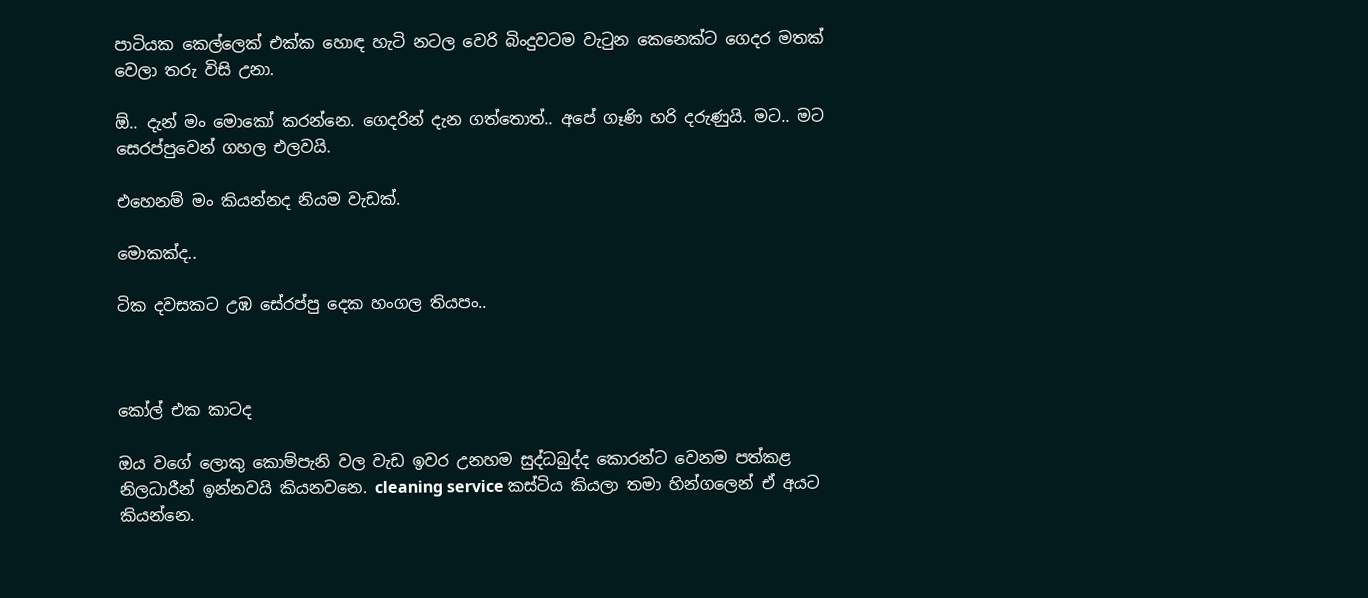පාටියක කෙල්ලෙක් එක්ක හොඳ හැටි නටල වෙරි බිංදුවටම වැටුන කෙනෙක්ට ගෙදර මතක් වෙලා තරු විසි උනා.

ඕ.. දැන් මං මොකෝ කරන්නෙ. ගෙදරින් දැන ගත්තොත්.. අපේ ගෑණි හරි දරුණුයි. මට.. මට සෙරප්පුවෙන් ගහල එලවයි.

එහෙනම් මං කියන්නද නියම වැඩක්.

මොකක්ද..

ටික දවසකට උඹ සේරප්පු දෙක හංගල තියපං..



කෝල් එක කාටද

ඔය වගේ ලොකු කොම්පැනි වල වැඩ ඉවර උනහම සුද්ධබුද්ද කොරන්ට වෙනම පත්කළ නිලධාරීන් ඉන්නවයි කියනවනෙ. cleaning service කස්ටිය කියලා තමා හින්ගලෙන් ඒ අයට කියන්නෙ.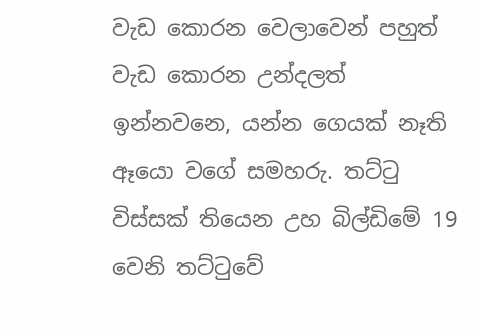වැඩ කොරන වෙලාවෙන් පහුත් වැඩ කොරන උන්දලත් ඉන්නවනෙ, යන්න ගෙයක් නෑති ඈයො වගේ සමහරු. තට්ටු විස්සක් තියෙන උහ බිල්ඩිමේ 19 වෙනි තට්ටුවේ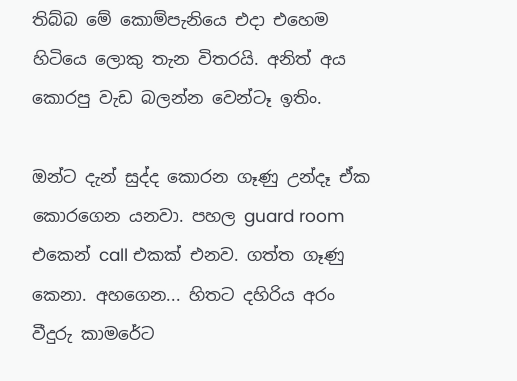තිබ්බ මේ කොම්පැනියෙ එදා එහෙම හිටියෙ ලොකු තැන විතරයි. අනිත් අය කොරපු වැඩ බලන්න වෙන්ටෑ ඉතිං.

ඔන්ට දැන් සුද්ද කොරන ගෑණු උන්දෑ ඒක කොරගෙන යනවා. පහල guard room එකෙන් call එකක් එනව. ගත්ත ගෑණු කෙනා. අහගෙන... හිතට දහිරිය අරං වීදුරු කාමරේට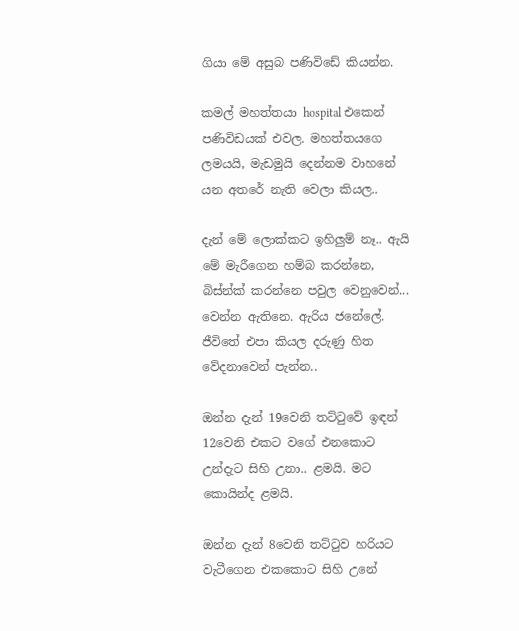ගියා මේ අසුබ පණිවිඩේ කියන්න.

කමල් මහත්තයා hospital එකෙන් පණිවිඩයක් එවල. මහත්තයගෙ ලමයයි, මැඩමුයි දෙන්නම වාහනේ යන අතරේ නැති වෙලා කියල..

දැන් මේ ලොක්කට ඉහිලුම් නෑ.. ඇයි මේ මැරීගෙන හම්බ කරන්නෙ, බිස්න්ක් කරන්නෙ පවුල වෙනුවෙන්... වෙන්න ඇතිනෙ. ඇරිය ජනේලේ. ජීවිතේ එපා කියල දරුණු හිත වේදනාවෙන් පැන්න..

ඔන්න දැන් 19වෙනි තට්ටුවේ ඉඳන් 12වෙනි එකට වගේ එනකොට උන්දැට සිහි උනා.. ළමයි. මට කොයින්ද ළමයි.

ඔන්න දැන් 8වෙනි තට්ටුව හරියට වැටීගෙන එකකොට සිහි උනේ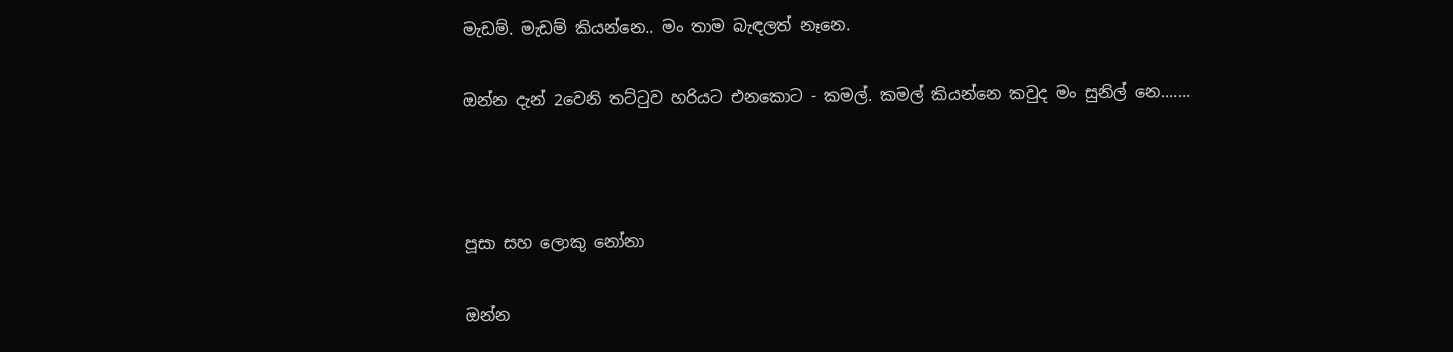මැඩම්. මැඩම් කියන්නෙ.. මං තාම බැඳලත් නෑනෙ.

ඔන්න දැන් 2වෙනි තට්ටුව හරියට එනකොට - කමල්. කමල් කියන්නෙ කවුද මං සුනිල් නෙ.......



පූසා සහ ලොකු නෝනා

ඔන්න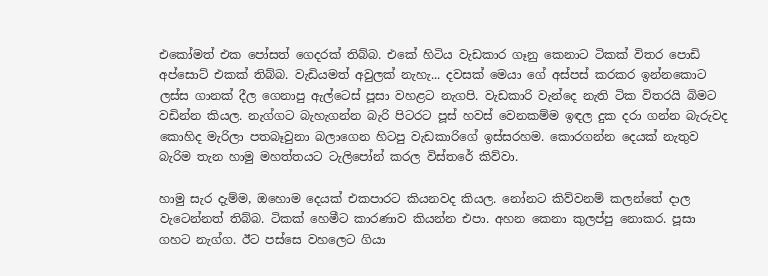එකෝමත් එක පෝසත් ගෙදරක් තිබ්බ. එකේ හිටිය වැඩකාර ගෑනු කෙනාට ටිකක් විතර පොඩි අප්සොට් එකක් තිබ්බ. වැඩියමත් අවුලක් නැහැ... දවසක් මෙයා ගේ අස්පස් කරකර ඉන්නකොට ලස්ස ගානක් දීල ගෙනාපු ඇල්ටෙස් පූසා වහළට නැගපි. වැඩකාරි වැන්දෙ නැති ටික විතරයි බිමට වඩින්න කියල. නැග්ගට බැහැගන්න බැරි පිටරට පූස් හවස් වෙනකම්ම ඉඳල දුක දරා ගන්න බැරුවද කොහිද මැරිලා පතබෑවුනා බලාගෙන හිටපු වැඩකාරිගේ ඉස්සරහම. කොරගන්න දෙයක් නැතුව බැරිම තැන හාමු මහත්තයට ටැලිපෝන් කරල විස්තරේ කිව්වා.

හාමු සැර දැම්ම, ඔහොම දෙයක් එකපාරට කියනවද කියල. නෝනට කිව්වනම් කලන්තේ දාල වැටෙන්නත් තිබ්බ. ටිකක් හෙමීට කාරණාව කියන්න එපා. අහන කෙනා කුලප්පු නොකර. පූසා ගහට නැග්ග. ඊට පස්සෙ වහලෙට ගියා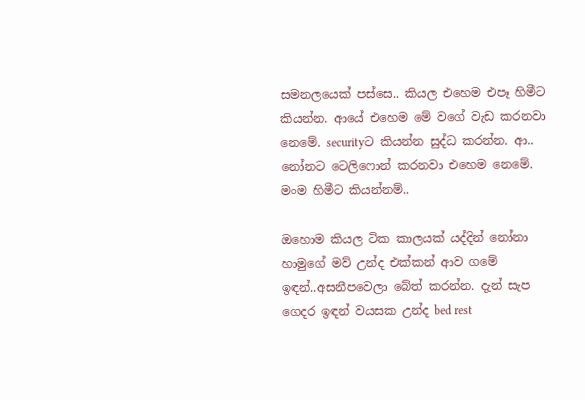සමනලයෙක් පස්සෙ.. කියල එහෙම එපෑ හිමීට කියන්න. ආයේ එහෙම මේ වගේ වැඩ කරනවා නෙමේ. securityට කියන්න සුද්ධ කරන්න. ආ.. නෝනට ටෙලිෆොන් කරනවා එහෙම නෙමේ. මංම හිමීට කියන්නම්..

ඔහොම කියල ටික කාලයක් යද්දින් නෝනා හාමුගේ මව් උන්ද එක්කන් ආව ගමේ ඉඳන්..අසනීපවෙලා බේත් කරන්න. දැන් සැප ගෙදර ඉඳන් වයසක උන්ද bed rest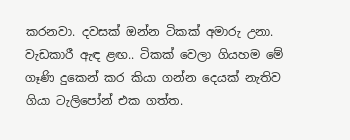කරනවා. දවසක් ඔන්න ටිකක් අමාරු උනා. වැඩකාරී ඇඳ ළඟ.. ටිකක් වෙලා ගියහම මේ ගෑණි දුකෙන් කර කියා ගන්න දෙයක් නැතිව ගියා ටැලිපෝන් එක ගත්ත.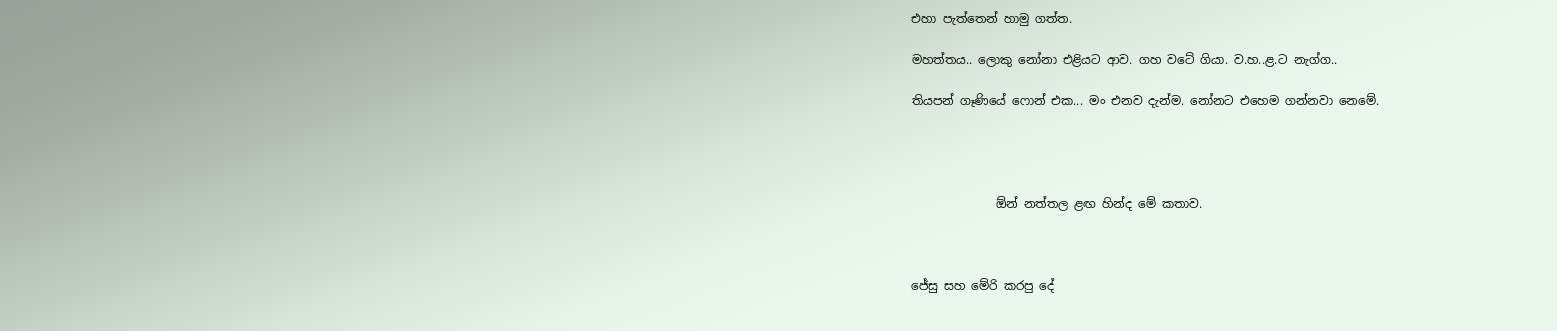එහා පැත්තෙන් හාමු ගත්ත.

මහත්තය.. ලොකු නෝනා එළියට ආව. ගහ වටේ ගියා. ව.හ..ළ.ට නැග්ග..

තියපන් ගෑණියේ ෆොන් එක... මං එනව දැන්ම. නෝනට එහෙම ගන්නවා නෙමේ.




              ඕන් නත්තල ළඟ හින්ද මේ කතාව.



ජේසු සහ මේරි කරපු දේ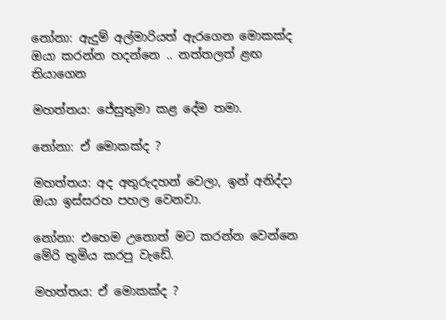නෝනා: ඇදුම් අල්මාරියත් ඇරගෙන මොකක්ද ඔයා කරන්න හදන්නෙ .. නත්තලත් ළඟ තියාගෙන

මහත්තය: ජේසුතුමා කළ දේම තමා.

නෝනා: ඒ මොකක්ද ?

මහත්තය: අද අතුරුදහන් වෙලා, ඉන් අනිද්දා ඔයා ඉස්සරහ පහල වෙනවා.

නෝනා: එහෙම උනොත් මට කරන්න වෙන්නෙ මේරි තුමිය කරපු වැඩේ.

මහත්තය: ඒ මොකක්ද ?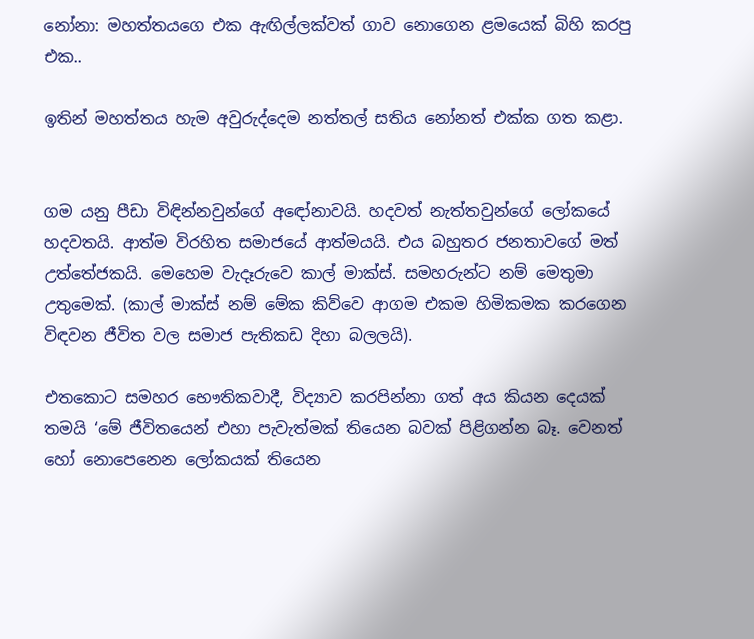නෝනා: මහත්තයගෙ එක ඇඟිල්ලක්වත් ගාව නොගෙන ළමයෙක් බිහි කරපු එක..

ඉතින් මහත්තය හැම අවුරුද්දෙම නත්තල් සතිය නෝනත් එක්ක ගත කළා.


ගම යනු පීඩා විඳින්නවුන්ගේ අඳෝනාවයි. හදවත් නැත්තවුන්ගේ ලෝකයේ හදවතයි. ආත්ම විරහිත සමාජයේ ආත්මයයි. එය බහුතර ජනතාවගේ මත් උත්තේජකයි. මෙහෙම වැදෑරුවෙ කාල් මාක්ස්. සමහරුන්ට නම් මෙතුමා උතුමෙක්. (කාල් මාක්ස් නම් මේක කිව්වෙ ආගම එකම හිමිකමක කරගෙන විඳවන ජීවිත වල සමාජ පැතිකඩ දිහා බලලයි).

එතකොට සමහර භෞතිකවාදී, විද්‍යාව කරපින්නා ගත් අය කියන දෙයක් තමයි ‘මේ ජීවිතයෙන් එහා පැවැත්මක් තියෙන බවක් පිළිගන්න බෑ. වෙනත් හෝ නොපෙනෙන ලෝකයක් තියෙන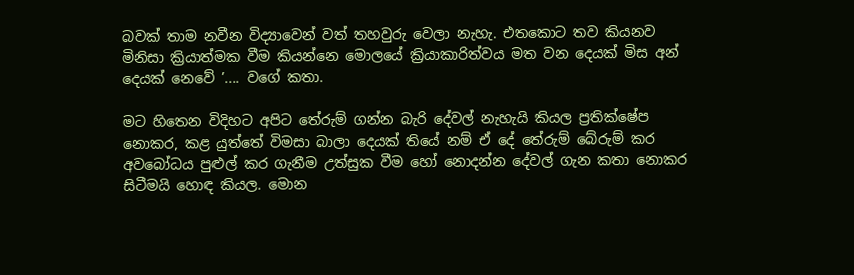බවක් තාම නවීන විද්‍යාවෙන් වත් තහවුරු වෙලා නැහැ. එතකොට තව කියනව මිනිසා ක්‍රියාත්මක වීම කියන්නෙ මොලයේ ක්‍රියාකාරිත්වය මත වන දෙයක් මිස අන් දෙයක් නෙවේ ’.... වගේ කතා.

මට හිතෙන විදිහට අපිට තේරුම් ගන්න බැරි දේවල් නැහැයි කියල ප්‍රතික්ෂේප නොකර, කළ යුත්තේ විමසා බාලා දෙයක් තියේ නම් ඒ දේ තේරුම් බේරුම් කර අවබෝධය පුළුල් කර ගැනීම උත්සුක වීම හෝ නොදන්න දේවල් ගැන කතා නොකර සිටීමයි හොඳ කියල. මොන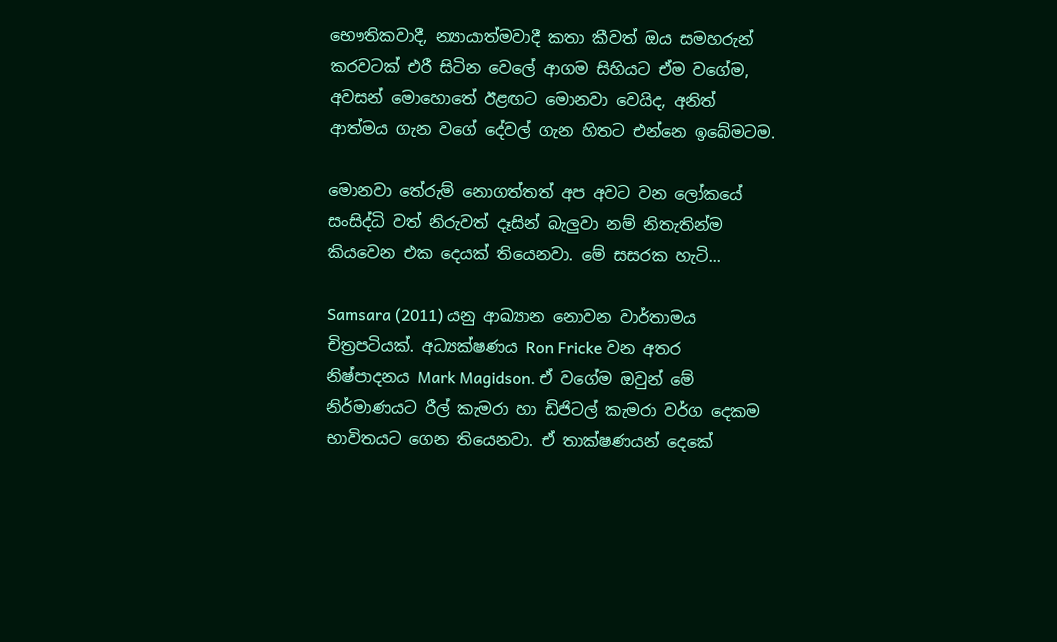භෞතිකවාදී, න්‍යායාත්මවාදී කතා කීවත් ඔය සමහරුන් කරවටක් එරී සිටින වෙලේ ආගම සිහියට ඒම වගේම, අවසන් මොහොතේ ඊළඟට මොනවා වෙයිද, අනිත් ආත්මය ගැන වගේ දේවල් ගැන හිතට එන්නෙ ඉබේමටම.

මොනවා තේරුම් නොගත්තත් අප අවට වන ලෝකයේ සංසිද්ධි වත් නිරුවත් දෑසින් බැලුවා නම් නිතැතින්ම කියවෙන එක දෙයක් තියෙනවා. මේ සසරක හැටි...

Samsara (2011) යනු ආඛ්‍යාන නොවන වාර්තාමය චිත්‍රපටියක්. අධ්‍යක්ෂණය Ron Fricke වන අතර නිෂ්පාදනය Mark Magidson. ඒ වගේම ඔවුන් මේ නිර්මාණයට රීල් කැමරා හා ඩිජිටල් කැමරා වර්ග දෙකම භාවිතයට ගෙන තියෙනවා. ඒ තාක්ෂණයන් දෙකේ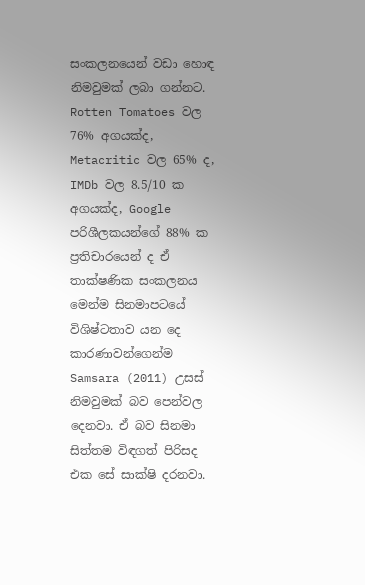සංකලනයෙන් වඩා හොඳ නිමවුමක් ලබා ගන්නට. Rotten Tomatoes වල 76% අගයක්ද, Metacritic වල 65% ද, IMDb වල 8.5/10 ක අගයක්ද, Google පරිශීලකයන්ගේ 88% ක ප්‍රතිචාරයෙන් ද ඒ තාක්ෂණික සංකලනය මෙන්ම සිනමාපටයේ විශිෂ්ටතාව යන දෙ කාරණාවන්ගෙන්ම Samsara (2011) උසස් නිමවුමක් බව පෙන්වල දෙනවා. ඒ බව සිනමා සිත්තම විඳගත් පිරිසද එක සේ සාක්ෂි දරනවා.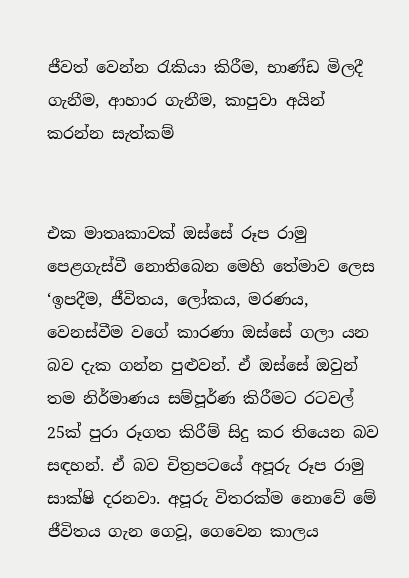ජීවත් වෙන්න රැකියා කිරීම, භාණ්ඩ මිලදී ගැනීම, ආහාර ගැනීම, කාපුවා අයින් කරන්න සැත්කම්


එක මාතෘකාවක් ඔස්සේ රූප රාමු පෙළගැස්වී නොතිබෙන මෙහි තේමාව ලෙස ‘ඉපදීම, ජීවිතය, ලෝකය, මරණය, වෙනස්වීම වගේ කාරණා ඔස්සේ ගලා යන බව දැක ගන්න පුළුවන්. ඒ ඔස්සේ ඔවුන් තම නිර්මාණය සම්පූර්ණ කිරීමට රටවල් 25ක් පුරා රූගත කිරීම් සිදු කර තියෙන බව සඳහන්. ඒ බව චිත්‍රපටයේ අපූරු රූප රාමු සාක්ෂි දරනවා. අපූරු විතරක්ම නොවේ මේ ජීවිතය ගැන ගෙවූ, ගෙවෙන කාලය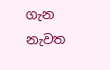ගැන නැවත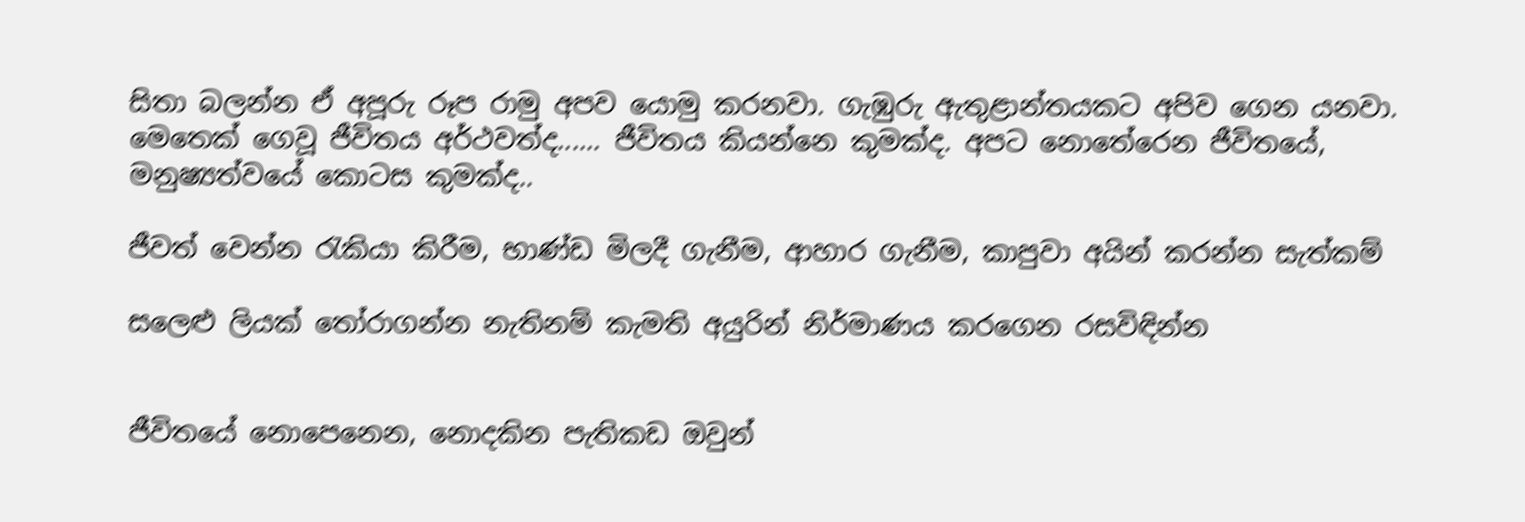සිතා බලන්න ඒ අපූරු රූප රාමු අපව යොමු කරනවා. ගැඹුරු ඇතුළාන්තයකට අපිව ගෙන යනවා. මෙතෙක් ගෙවූ ජීවිතය අර්ථවත්ද...... ජීවිතය කියන්නෙ කුමක්ද. අපට නොතේරෙන ජීවිතයේ, මනුෂ්‍යත්වයේ කොටස කුමක්ද..

ජීවත් වෙන්න රැකියා කිරීම, භාණ්ඩ මිලදී ගැනීම, ආහාර ගැනීම, කාපුවා අයින් කරන්න සැත්කම්

සලෙළු ලියක් තෝරාගන්න නැතිනම් කැමති අයුරින් නිර්මාණය කරගෙන රසවිඳින්න


ජීවිතයේ නොපෙනෙන, නොදකින පැතිකඩ ඔවුන්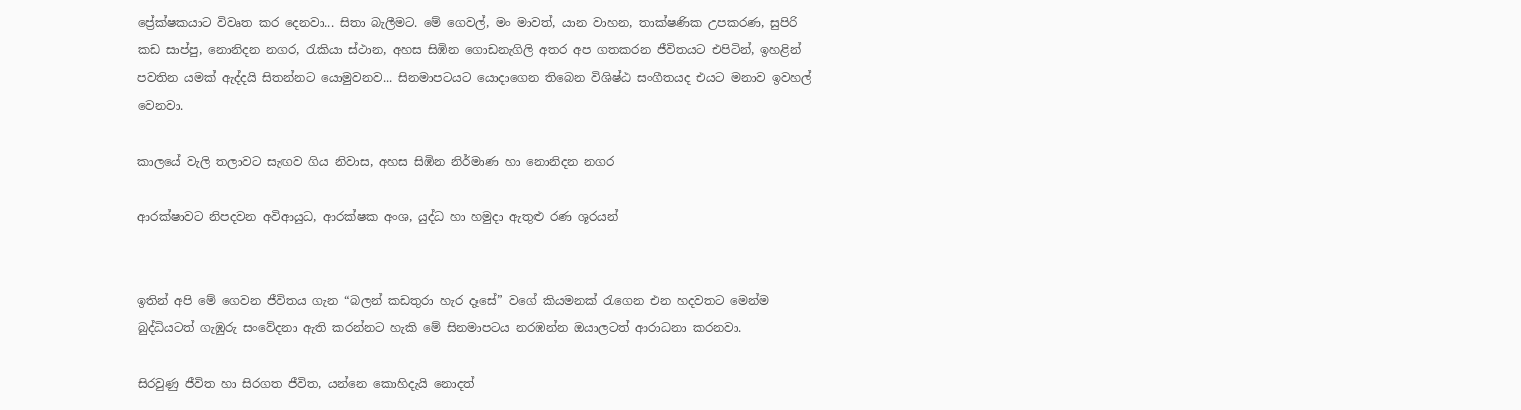ප්‍රේක්ෂකයාට විවෘත කර දෙනවා... සිතා බැලීමට. මේ ගෙවල්, මං මාවත්, යාන වාහන, තාක්ෂණික උපකරණ, සුපිරි කඩ සාප්පු, නොනිදන නගර, රැකියා ස්ථාන, අහස සිඹින ගොඩනැගිලි අතර අප ගතකරන ජීවිතයට එපිටින්, ඉහළින් පවතින යමක් ඇද්දයි සිතන්නට යොමුවනව... සිනමාපටයට යොදාගෙන තිබෙන විශිෂ්ඨ සංගීතයද එයට මනාව ඉවහල් වෙනවා.

කාලයේ වැලි තලාවට සැඟව ගිය නිවාස, අහස සිඹින නිර්මාණ හා නොනිදන නගර

ආරක්ෂාවට නිපදවන අවිආයුධ, ආරක්ෂක අංශ, යුද්ධ හා හමුදා ඇතුළු රණ ශූරයන්


ඉතින් අපි මේ ගෙවන ජීවිතය ගැන “බලන් කඩතුරා හැර දෑසේ” වගේ කියමනක් රැගෙන එන හදවතට මෙන්ම බුද්ධියටත් ගැඹුරු සංවේදනා ඇති කරන්නට හැකි මේ සිනමාපටය නරඹන්න ඔයාලටත් ආරාධනා කරනවා.

සිරවුණු ජීවිත හා සිරගත ජීවිත, යන්නෙ කොහිදැයි නොදත්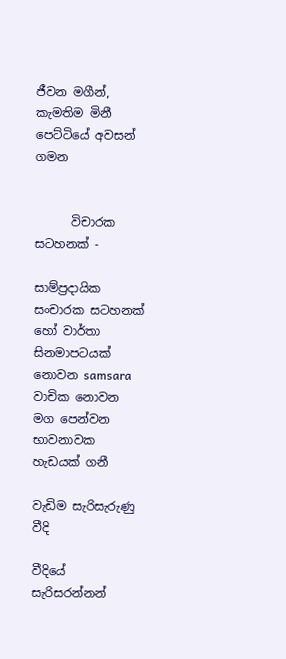ජීවන මගීන්, කැමතිම මිනී පෙට්ටියේ අවසන් ගමන


      විචාරක සටහනක් -

සාම්ප්‍රදායික සංචාරක සටහනක් හෝ වාර්තා සිනමාපටයක් නොවන samsara වාචික නොවන මග පෙන්වන භාවනාවක හැඩයක් ගනී

වැඩිම සැරිසැරුණු වීදි

වීදියේ සැරිසරන්නන්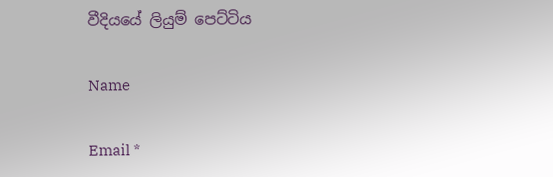වීදියයේ ලියුම් පෙට්ටිය

Name

Email *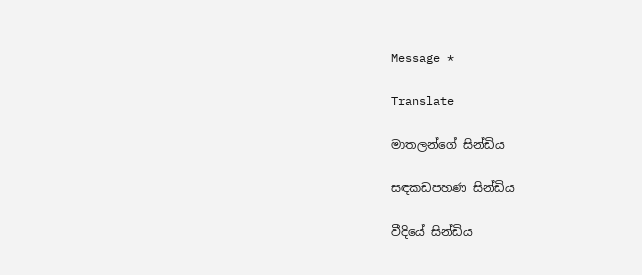Message *

Translate

මාතලන්ගේ සින්ඩිය

සඳකඩපහණ සින්ඩිය

වීදියේ සින්ඩිය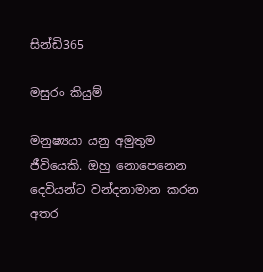සින්ඩි365

මසුරං කියුම්

මනුෂ්‍යයා යනු අමුතුම ජීවියෙකි. ඔහු නොපෙනෙන දෙවියන්ට වන්දනාමාන කරන අතර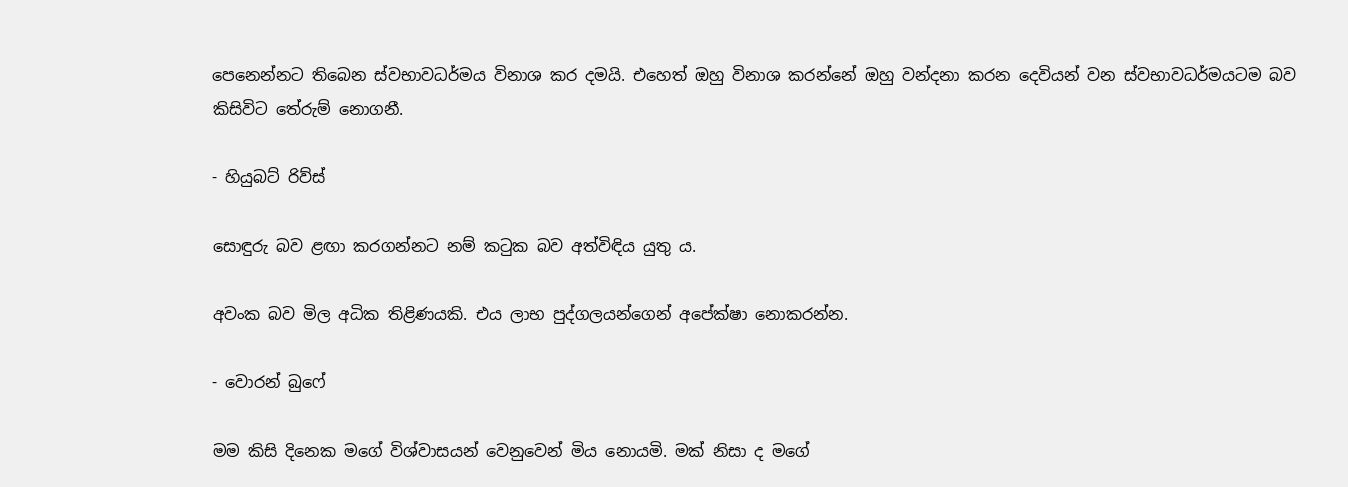පෙනෙන්නට තිබෙන ස්වභාවධර්මය විනාශ කර දමයි. එහෙත් ඔහු විනාශ කරන්නේ ඔහු වන්දනා කරන දෙවියන් වන ස්වභාවධර්මයටම බව කිසිවිට තේරුම් නොගනී.

- හියුබට් රිව්ස්

සොඳුරු බව ළඟා කරගන්නට නම් කටුක බව අත්විඳිය යුතු ය.

අවංක බව මිල අධික තිළිණයකි. එය ලාභ පුද්ගලයන්ගෙන් අපේක්ෂා නොකරන්න.

- වොරන් බුෆේ

මම කිසි දිනෙක මගේ විශ්වාසයන් වෙනුවෙන් මිය නොයමි. මක් නිසා ද මගේ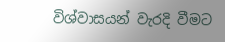විශ්වාසයන් වැරදි වීමට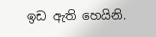ඉඩ ඇති හෙයිනි.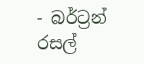- බර්ට්‍රන් රසල්